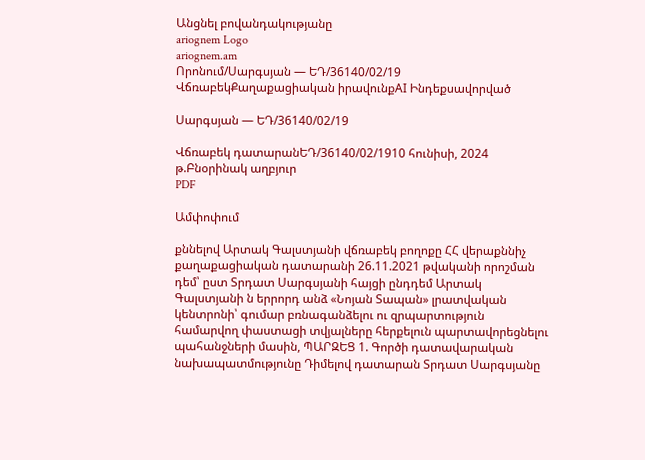Անցնել բովանդակությանը
ariognem Logo
ariognem.am
Որոնում/Սարգսյան — ԵԴ/36140/02/19
ՎճռաբեկՔաղաքացիական իրավունքAI Ինդեքսավորված

Սարգսյան — ԵԴ/36140/02/19

Վճռաբեկ դատարանԵԴ/36140/02/1910 հունիսի, 2024 թ.Բնօրինակ աղբյուր
PDF

Ամփոփում

քննելով Արտակ Գալստյանի վճռաբեկ բողոքը ՀՀ վերաքննիչ քաղաքացիական դատարանի 26.11.2021 թվականի որոշման դեմ՝ ըստ Տրդատ Սարգսյանի հայցի ընդդեմ Արտակ Գալստյանի ն երրորդ անձ «Նոյան Տապան» լրատվական կենտրոնի՝ գումար բռնագանձելու ու զրպարտություն համարվող փաստացի տվյալները հերքելուն պարտավորեցնելու պահանջների մասին, ՊԱՐԶԵՑ 1. Գործի դատավարական նախապատմությունը Դիմելով դատարան Տրդատ Սարգսյանը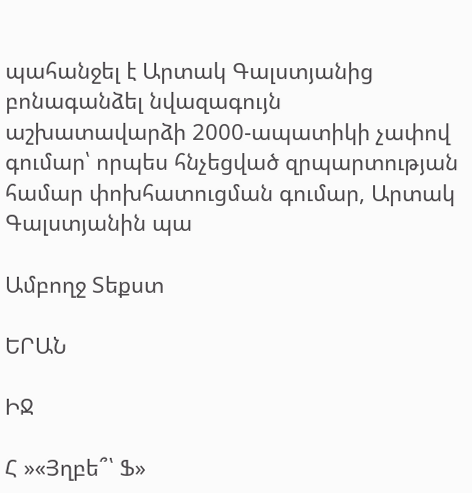պահանջել է Արտակ Գալստյանից բոնագանձել նվազագույն աշխատավարձի 2000-ապատիկի չափով գումար՝ որպես հնչեցված զրպարտության համար փոխհատուցման գումար, Արտակ Գալստյանին պա

Ամբողջ Տեքստ

ԵՐԱՆ

ԻՋ

Հ »«Յղբե՞՝ Ֆ»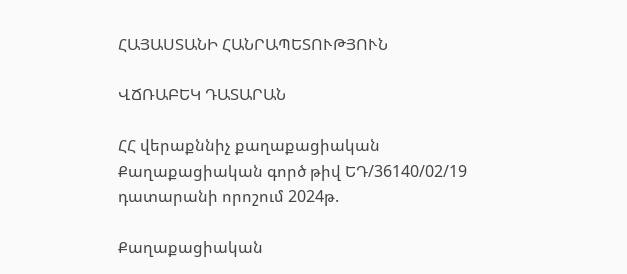ՀԱՅԱՍՏԱՆԻ ՀԱՆՐԱՊԵՏՈՒԹՅՈՒՆ

ՎՃՌԱԲԵԿ ԴԱՏԱՐԱՆ

ՀՀ վերաքննիչ քաղաքացիական Քաղաքացիական գործ թիվ ԵԴ/36140/02/19 դատարանի որոշում 2024թ.

Քաղաքացիական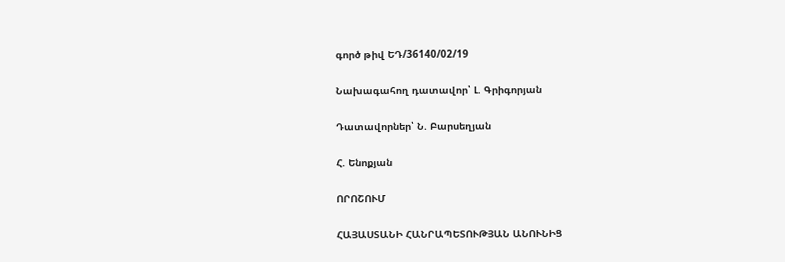գործ թիվ ԵԴ/36140/02/19

Նախագահող դատավոր՝ Լ. Գրիգորյան

Դատավորներ՝ Ն. Բարսեղյան

Հ. Ենոքյան

ՈՐՈՇՈՒՄ

ՀԱՅԱՍՏԱՆԻ ՀԱՆՐԱՊԵՏՈՒԹՅԱՆ ԱՆՈՒՆԻՑ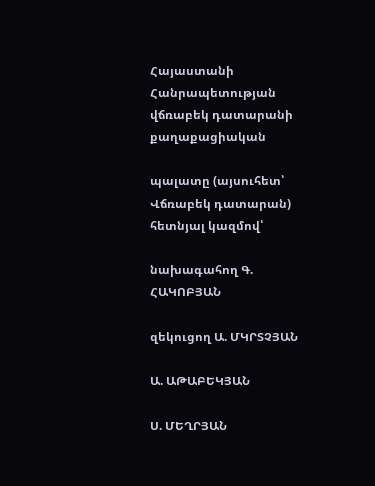Հայաստանի Հանրապետության վճռաբեկ դատարանի քաղաքացիական

պալատը (այսուհետ՝ Վճռաբեկ դատարան) հետնյալ կազմով՝

նախագահող Գ. ՀԱԿՈԲՅԱՆ

զեկուցող Ա. ՄԿՐՏՉՅԱՆ

Ա. ԱԹԱԲԵԿՅԱՆ

Ս. ՄԵՂՐՅԱՆ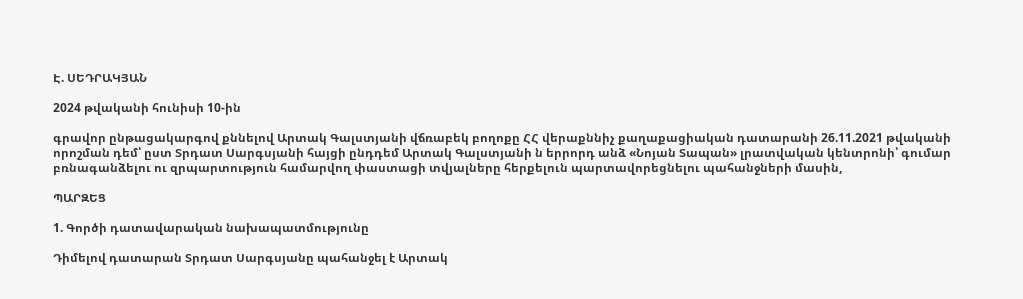Է. ՍԵԴՐԱԿՅԱՆ

2024 թվականի հունիսի 10-ին

գրավոր ընթացակարգով քննելով Արտակ Գալստյանի վճռաբեկ բողոքը ՀՀ վերաքննիչ քաղաքացիական դատարանի 26.11.2021 թվականի որոշման դեմ՝ ըստ Տրդատ Սարգսյանի հայցի ընդդեմ Արտակ Գալստյանի ն երրորդ անձ «Նոյան Տապան» լրատվական կենտրոնի՝ գումար բռնագանձելու ու զրպարտություն համարվող փաստացի տվյալները հերքելուն պարտավորեցնելու պահանջների մասին,

ՊԱՐԶԵՑ

1. Գործի դատավարական նախապատմությունը

Դիմելով դատարան Տրդատ Սարգսյանը պահանջել է Արտակ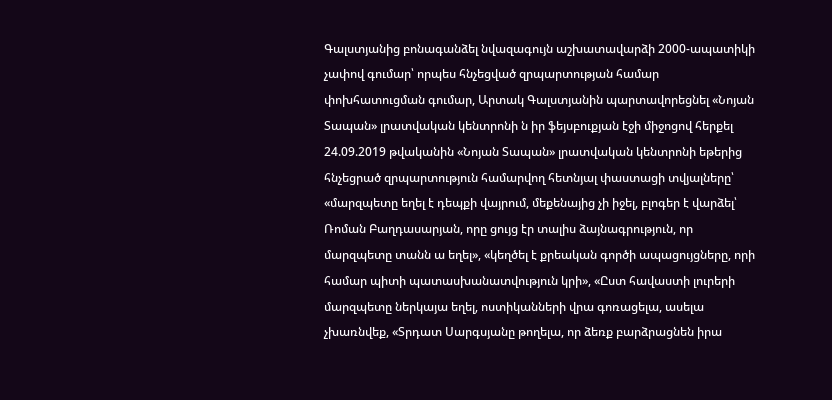Գալստյանից բոնագանձել նվազագույն աշխատավարձի 2000-ապատիկի չափով գումար՝ որպես հնչեցված զրպարտության համար փոխհատուցման գումար, Արտակ Գալստյանին պարտավորեցնել «Նոյան Տապան» լրատվական կենտրոնի ն իր ֆեյսբուքյան էջի միջոցով հերքել 24.09.2019 թվականին «Նոյան Տապան» լրատվական կենտրոնի եթերից հնչեցրած զրպարտություն համարվող հետնյալ փաստացի տվյալները՝ «մարզպետը եղել է դեպքի վայրում, մեքենայից չի իջել, բլոգեր է վարձել՝ Ռոման Բաղդասարյան, որը ցույց էր տալիս ձայնագրություն, որ մարզպետը տանն ա եղել», «կեղծել է քրեական գործի ապացույցները, որի համար պիտի պատասխանատվություն կրի», «Ըստ հավաստի լուրերի մարզպետը ներկայա եղել, ոստիկանների վրա գոռացելա, ասելա չխառնվեք, «Տրդատ Սարգսյանը թողելա, որ ձեռք բարձրացնեն իրա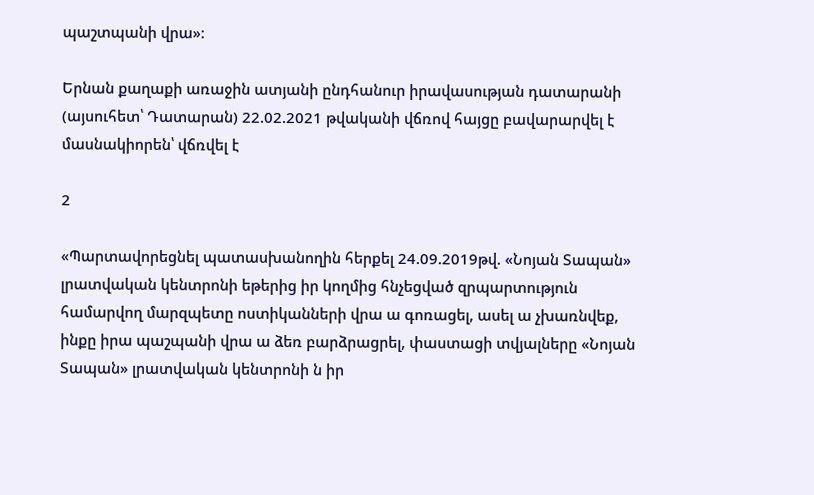պաշտպանի վրա»:

Երնան քաղաքի առաջին ատյանի ընդհանուր իրավասության դատարանի (այսուհետ՝ Դատարան) 22.02.2021 թվականի վճռով հայցը բավարարվել է մասնակիորեն՝ վճռվել է

2

«Պարտավորեցնել պատասխանողին հերքել 24.09.2019թվ. «Նոյան Տապան» լրատվական կենտրոնի եթերից իր կողմից հնչեցված զրպարտություն համարվող մարզպետը ոստիկանների վրա ա գոռացել, ասել ա չխառնվեք, ինքը իրա պաշպանի վրա ա ձեռ բարձրացրել, փաստացի տվյալները «Նոյան Տապան» լրատվական կենտրոնի ն իր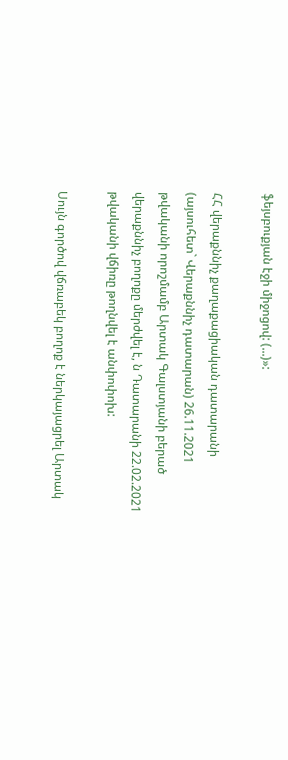ֆեյսբուքյան էջի միջոցով: (...)»:

ՀՀ վերաքննիչ քաղաքացիական դատարանի (այսուհետ` Վերաքննիչ դատարան) 26.11.2021 թվականի որոշմամբ Արտակ Գալստյանի բերած վերաքննիչ բողոքը մերժվել է, ն Դատարանի 22.02.2021 թվականի վճիռը թողնվել է անփոփոխ:

Սույն գործով վճռաբեկ բողոք է ներկայացրել Արտակ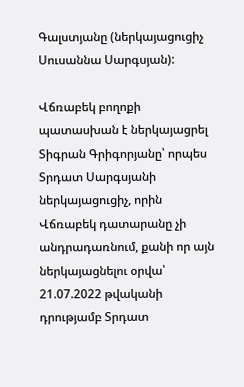Գալստյանը (ներկայացուցիչ Սուսաննա Սարգսյան):

Վճռաբեկ բողոքի պատասխան է ներկայացրել Տիգրան Գրիգորյանը՝ որպես Տրդատ Սարգսյանի ներկայացուցիչ, որին Վճռաբեկ դատարանը չի անդրադառնում, քանի որ այն ներկայացնելու օրվա՝ 21.07.2022 թվականի դրությամբ Տրդատ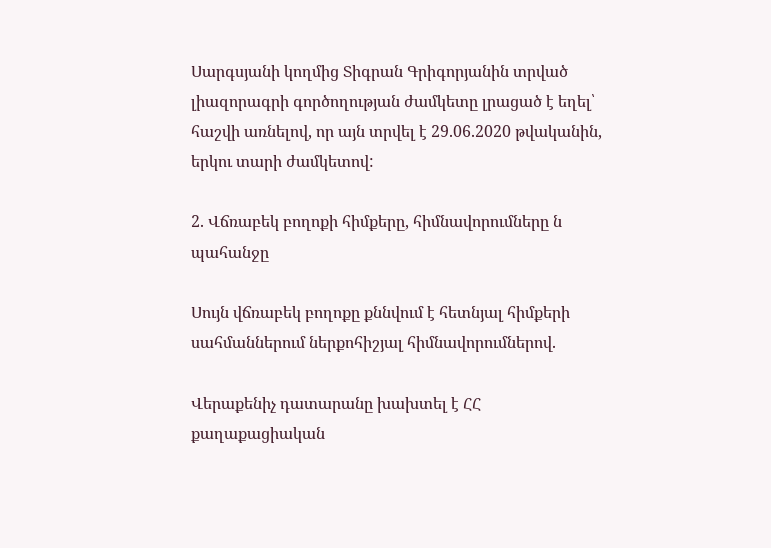Սարգսյանի կողմից Տիգրան Գրիգորյանին տրված լիազորագրի գործողության ժամկետը լրացած է եղել՝ հաշվի առնելով, որ այն տրվել է 29.06.2020 թվականին, երկու տարի ժամկետով:

2. Վճռաբեկ բողոքի հիմքերը, հիմնավորումները ն պահանջը

Սույն վճռաբեկ բողոքը քննվում է հետնյալ հիմքերի սահմաններում ներքոհիշյալ հիմնավորումներով.

Վերաքենիչ դատարանը խախտել է ՀՀ քաղաքացիական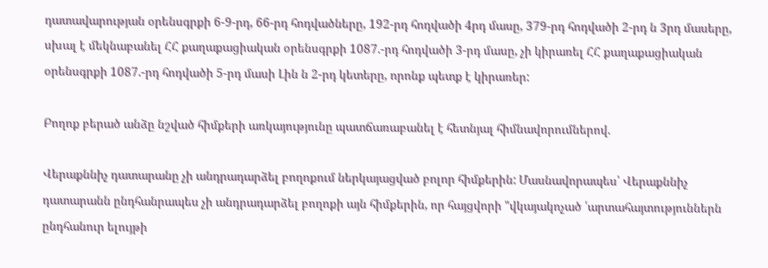դատավարության օրենսգրքի 6-9-րդ, 66-րդ հոդվածները, 192-րդ հոդվածի 4րդ մասը, 379-րդ հոդվածի 2-րդ ն 3րդ մասերը, սխալ է մեկնաբանել ՀՀ քաղաքացիական օրենսգրքի 1087.-րդ հոդվածի 3-րդ մասը, չի կիրառել ՀՀ քաղաքացիական օրենսգրքի 1087.-րդ հոդվածի 5-րդ մասի Լին ն 2-րդ կետերը, որոնք պետք է կիրառեր:

Բողոք բերած անձը նշված հիմքերի առկայությունը պատճառաբանել է հետնյալ հիմնավորումներով.

Վերաքննիչ դատարանը չի անդրադարձել բողոքում ներկայացված բոլոր հիմքերին: Մասնավորապես՝ Վերաքննիչ դատարանն ընդհանրապես չի անդրադարձել բողոքի այն հիմքերին, որ հայցվորի "վկայակոչած ՛արտահայտություններն ընդհանուր ելույթի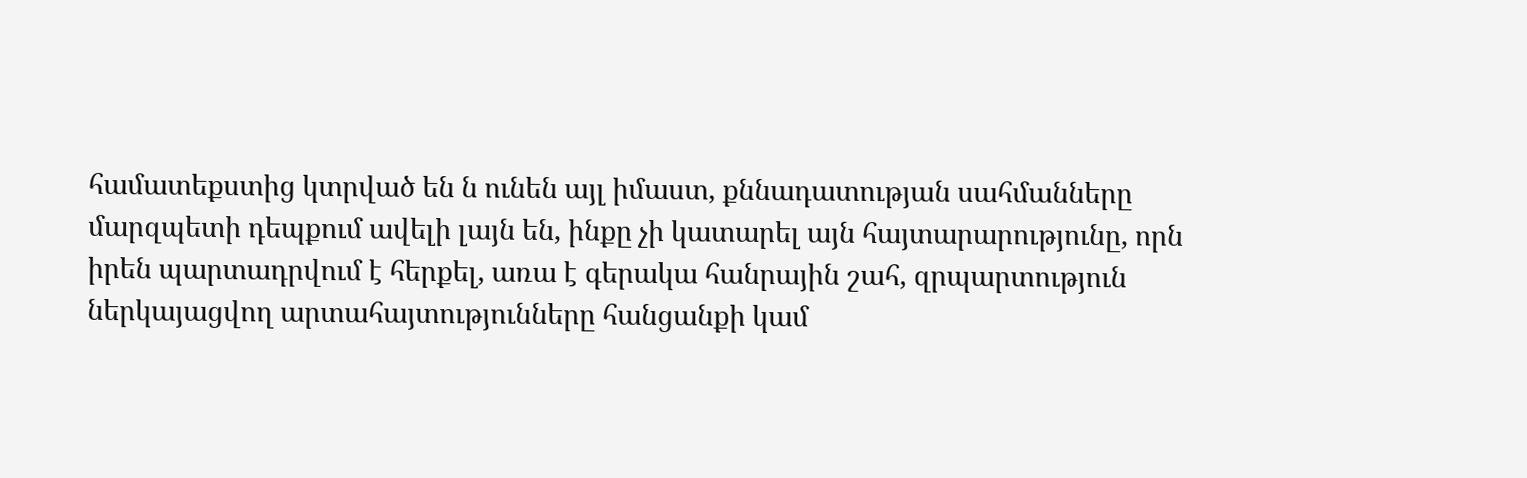համատեքստից կտրված են ն ունեն այլ իմաստ, քննադատության սահմանները մարզպետի դեպքում ավելի լայն են, ինքը չի կատարել այն հայտարարությունը, որն իրեն պարտադրվում է հերքել, առա է գերակա հանրային շահ, զրպարտություն ներկայացվող արտահայտությունները հանցանքի կամ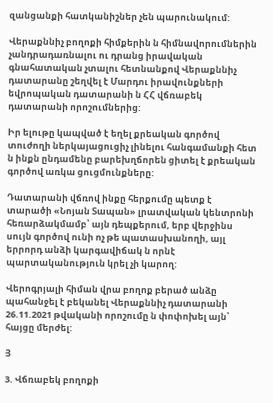զանցանքի հատկանիշներ չեն պարունակում:

Վերաքննիչ բողոքի հիմքերին ն հիմնավորումներին չանդրադառնալու ու դրանց իրավական գնահատական չտալու հետնանքով Վերաքննիչ դատարանը շեղվել է Մարդու իրավունքների եվրոպական դատարանի ն ՀՀ վճռաբեկ դատարանի որոշումներից:

Իր ելութը կապված է եղել քրեական գործով տուժողի ներկայացուցիչ լինելու հանգամանքի հետ ն ինքն ընդամենը բարեխղճորեն ցիտել է քրեական գործով առկա ցուցմունքները:

Դատարանի վճռով ինքը հերքումը պետք է տարածի «Նոյան Տապան» լրատվական կենտրոնի հեռարձակմամբ՝ այն դեպքերում, երբ վերջինս սույն գործով ունի ոչ թե պատասխանողի, այլ երրորդ անձի կարգավիճակ ն որնէ պարտականություն կրել չի կարող:

Վերոգրյալի հիման վրա բողոք բերած անձը պահանջել է բեկանել Վերաքննիչ դատարանի 26.11.2021 թվականի որոշումը ն փոփոխել այն՝ հայցը մերժել:

Յ

3. Վճռաբեկ բողոքի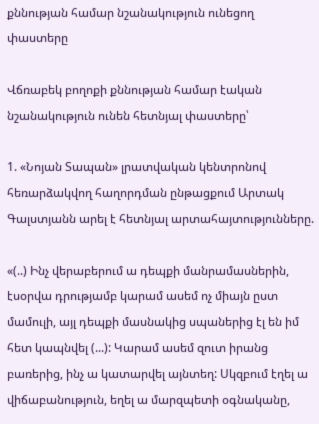քննության համար նշանակություն ունեցող փաստերը

Վճռաբեկ բողոքի քննության համար էական նշանակություն ունեն հետնյալ փաստերը՝

1. «Նոյան Տապան» լրատվական կենտրոնով հեռարձակվող հաղորդման ընթացքում Արտակ Գալստյանն արել է հետնյալ արտահայտությունները.

«(..) Ինչ վերաբերում ա դեպքի մանրամասներին, էսօրվա դրությամբ կարամ ասեմ ոչ միայն ըստ մամուլի, այլ դեպքի մասնակից սպաներից էլ են իմ հետ կապնվել (...): Կարամ ասեմ զուտ իրանց բառերից, ինչ ա կատարվել այնտեղ: Սկզբում էղել ա վիճաբանություն, եղել ա մարզպետի օգնականը,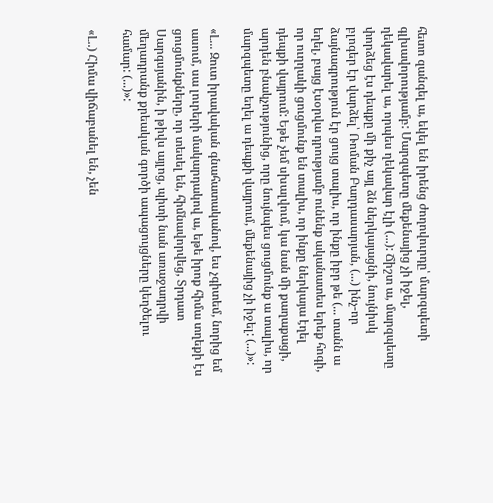հետո զանգել ա, եկել են իրենց ժողովուրդը՝ մարզպետի գլխավորությամբ: Մարզպետը մեքենայից չի իջել, ղեկավարել ա, որպես ղեկավար էլի (...): Ճիշտ ա, մարզպետը փորձեց էս դեպքը մի քիչ այլ ձն ներկայացնի, նույնիսկ բլոգեր էր վարձել՝ Ռոման Բաղդասարյան, (...) ինչ-որ ձայնագրություն էր ցույց տալիս, որ ինքը իբր թե (... տանն ա եղել, բայց էսօրվա դրությամբ ունենք ականատես երեք հոգի, որ ուղղակի ցուցմունք են տալիս, որ ինքը ներկայա էղել դեպքի վայրում: Եթե չեմ սխալվում, կա նան մի քաղաքացի, արդեն բնակչությունից, որը նույնպես ցուցմունք ա տալիս, որ մարզպետը եղել ա դեպքի վայրում, մեքենայից չի իջել: (...)»:

«Լ... Զուտ իրավական գնահատականով, ես չգիտեմ, նորից եմ ասում, սա լուրերի մակարդակով ա, եթե իրոք հիմա տղեքի էս ցուցմունքները, որ տեսել են, հիմնավորվեց, Տրդատ Սարգսյանին, ի թիվս այլոց, պիտի նան առաջադրվի մեղադրանք քրեական գործի ապացույցները կեղծելու համար: (...)»:

«Լ..) Հիմա վիճաբանել են, չեն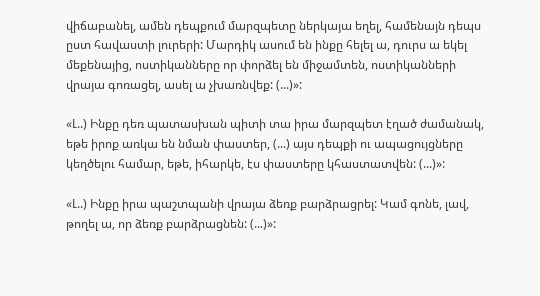վիճաբանել, ամեն դեպքում մարզպետը ներկայա եղել, համենայն դեպս ըստ հավաստի լուրերի: Մարդիկ ասում են ինքը հելել ա, դուրս ա եկել մեքենայից, ոստիկանները որ փորձել են միջամտեն, ոստիկանների վրայա գոռացել, ասել ա չխառնվեք: (...)»:

«Լ..) Ինքը դեռ պատասխան պիտի տա իրա մարզպետ էղած ժամանակ, եթե իրոք առկա են նման փաստեր, (...) այս դեպքի ու ապացույցները կեղծելու համար, եթե, իհարկե, էս փաստերը կհաստատվեն: (...)»:

«Լ..) Ինքը իրա պաշտպանի վրայա ձեռք բարձրացրել: Կամ գոնե, լավ, թողել ա, որ ձեռք բարձրացնեն: (...)»: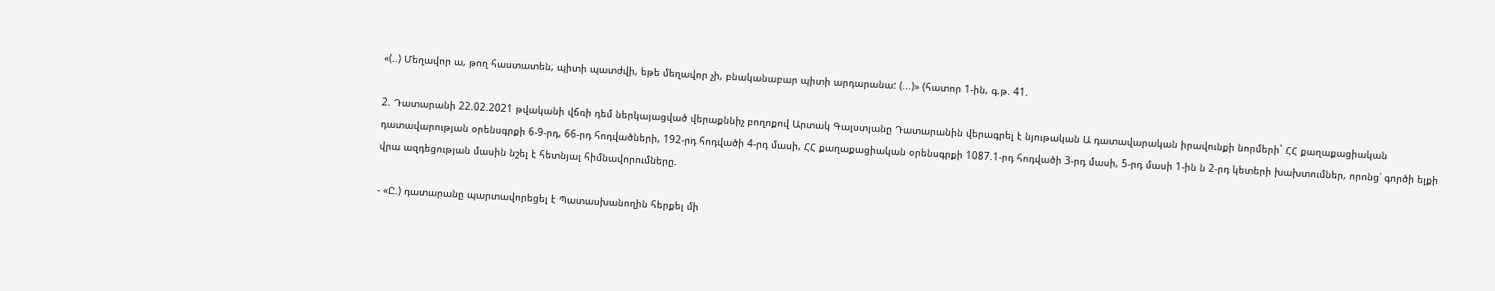«(..) Մեղավոր ա, թող հաստատեն, պիտի պատժվի, եթե մեղավոր չի, բնականաբար պիտի արդարանա: (...)» (հատոր 1-ին, գ.թ. 41.

2. Դատարանի 22.02.2021 թվականի վճռի դեմ ներկայացված վերաքննիչ բողոքով Արտակ Գալստյանը Դատարանին վերագրել է նյութական Ա դատավարական իրավունքի նորմերի` ՀՀ քաղաքացիական դատավարության օրենսգրքի 6-9-րդ, 66-րդ հոդվածների, 192-րդ հոդվածի 4-րդ մասի, ՀՀ քաղաքացիական օրենսգրքի 1087.1-րդ հոդվածի 3-րդ մասի, 5-րդ մասի 1-ին ն 2-րդ կետերի խախտումներ, որոնց՝ գործի ելքի վրա ազդեցության մասին նշել է հետնյալ հիմնավորումները.

- «Ը.) դատարանը պարտավորեցել է Պատասխանողին հերքել մի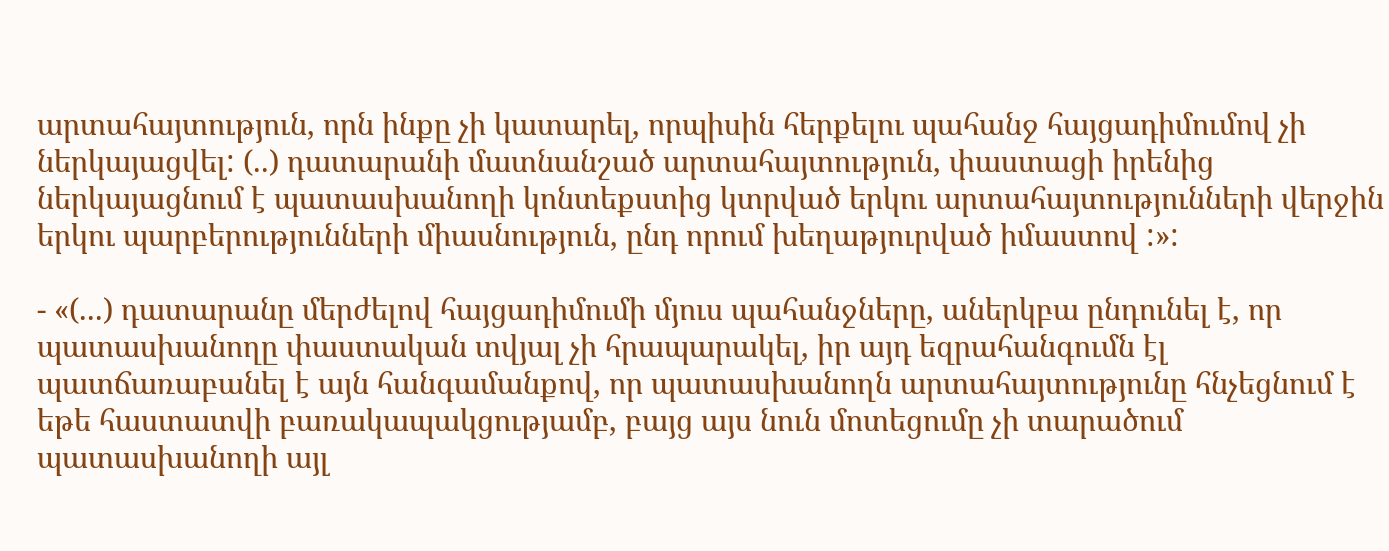արտահայտություն, որն ինքը չի կատարել, որպիսին հերքելու պահանջ հայցադիմումով չի ներկայացվել: (..) դատարանի մատնանշած արտահայտություն, փաստացի իրենից ներկայացնում է պատասխանողի կոնտեքստից կտրված երկու արտահայտությունների վերջին երկու պարբերությունների միասնություն, ընդ որում խեղաթյուրված իմաստով :»:

- «(...) դատարանը մերժելով հայցադիմումի մյուս պահանջները, աներկբա ընդունել է, որ պատասխանողը փաստական տվյալ չի հրապարակել, իր այդ եզրահանգումն էլ պատճառաբանել է այն հանգամանքով, որ պատասխանողն արտահայտությունը հնչեցնում է եթե հաստատվի բառակապակցությամբ, բայց այս նուն մոտեցումը չի տարածում պատասխանողի այլ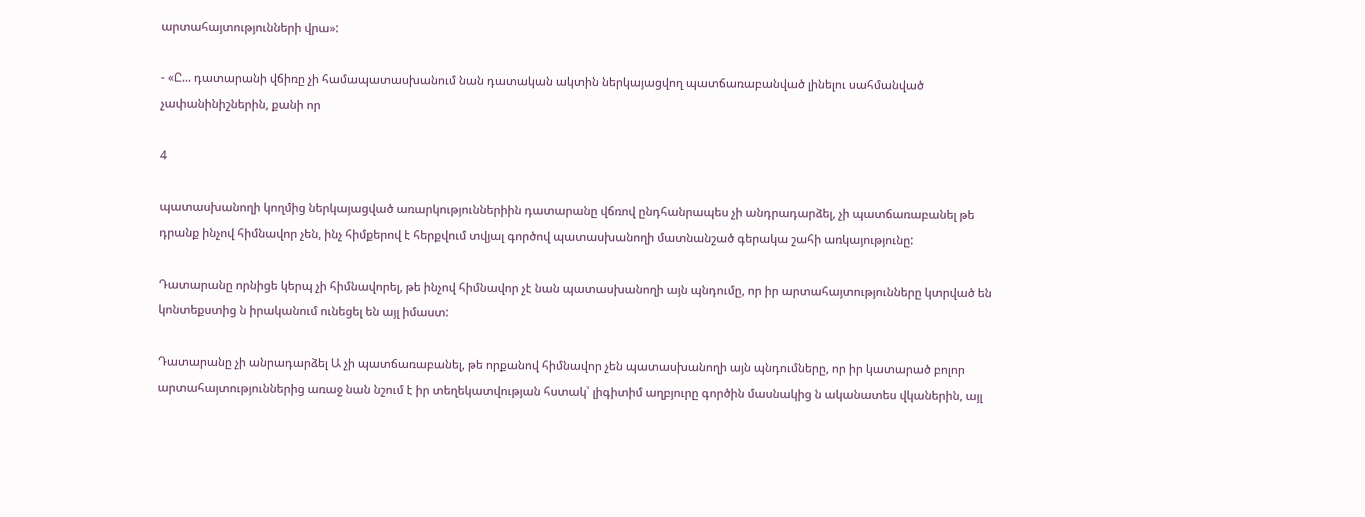արտահայտությունների վրա»:

- «Ը... դատարանի վճիռը չի համապատասխանում նան դատական ակտին ներկայացվող պատճառաբանված լինելու սահմանված չափանինիշներին, քանի որ

4

պատասխանողի կողմից ներկայացված առարկություններիին դատարանը վճռով ընդհանրապես չի անդրադարձել, չի պատճառաբանել թե դրանք ինչով հիմնավոր չեն, ինչ հիմքերով է հերքվում տվյալ գործով պատասխանողի մատնանշած գերակա շահի առկայությունը:

Դատարանը որնիցե կերպ չի հիմնավորել, թե ինչով հիմնավոր չէ նան պատասխանողի այն պնդումը, որ իր արտահայտությունները կտրված են կոնտեքստից ն իրականում ունեցել են այլ իմաստ:

Դատարանը չի անրադարձել Ա չի պատճառաբանել, թե որքանով հիմնավոր չեն պատասխանողի այն պնդումները, որ իր կատարած բոլոր արտահայտություններից առաջ նան նշում է իր տեղեկատվության հստակ՝ լիգիտիմ աղբյուրը գործին մասնակից ն ականատես վկաներին, այլ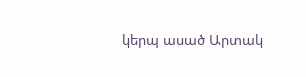կերպ ասած Արտակ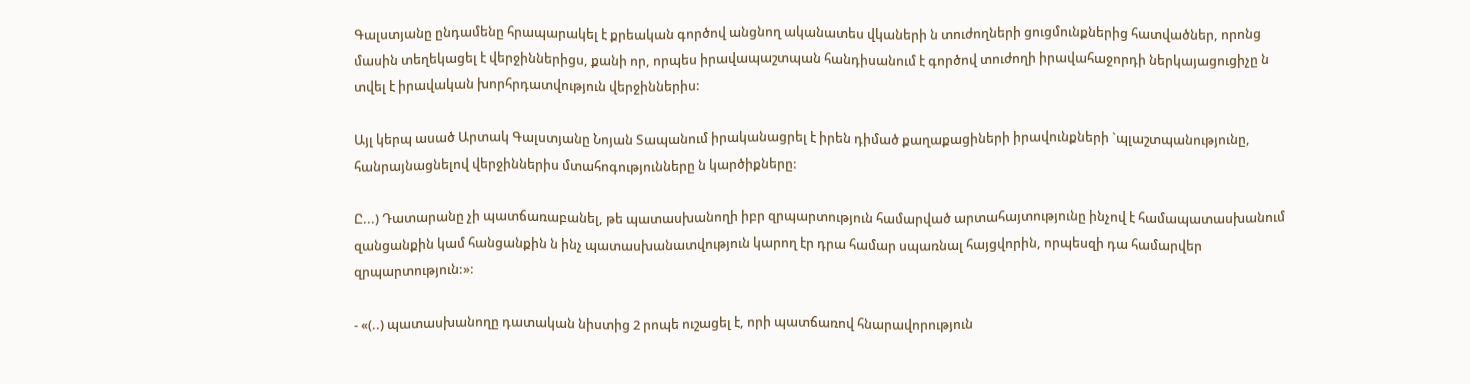Գալստյանը ընդամենը հրապարակել է քրեական գործով անցնող ականատես վկաների ն տուժողների ցուցմունքներից հատվածներ, որոնց մասին տեղեկացել է վերջիններիցս, քանի որ, որպես իրավապաշտպան հանդիսանում է գործով տուժողի իրավահաջորդի ներկայացուցիչը ն տվել է իրավական խորհրդատվություն վերջիններիս:

Այլ կերպ ասած Արտակ Գալստյանը Նոյան Տապանում իրականացրել է իրեն դիմած քաղաքացիների իրավունքների `պլաշտպանությունը, հանրայնացնելով վերջիններիս մտահոգությունները ն կարծիքները:

Ը...) Դատարանը չի պատճառաբանել, թե պատասխանողի իբր զրպարտություն համարված արտահայտությունը ինչով է համապատասխանում զանցանքին կամ հանցանքին ն ինչ պատասխանատվություն կարող էր դրա համար սպառնալ հայցվորին, որպեսզի դա համարվեր զրպարտություն:»:

- «(..) պատասխանողը դատական նիստից 2 րոպե ուշացել է, որի պատճառով հնարավորություն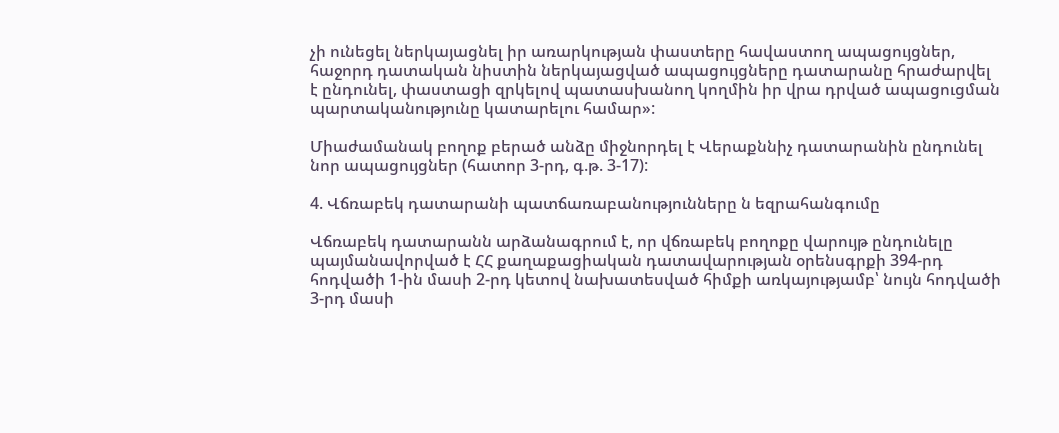չի ունեցել ներկայացնել իր առարկության փաստերը հավաստող ապացույցներ, հաջորդ դատական նիստին ներկայացված ապացույցները դատարանը հրաժարվել է ընդունել, փաստացի զրկելով պատասխանող կողմին իր վրա դրված ապացուցման պարտականությունը կատարելու համար»:

Միաժամանակ բողոք բերած անձը միջնորդել է Վերաքննիչ դատարանին ընդունել նոր ապացույցներ (հատոր 3-րդ, գ.թ. 3-17):

4. Վճռաբեկ դատարանի պատճառաբանությունները ն եզրահանգումը

Վճռաբեկ դատարանն արձանագրում է, որ վճռաբեկ բողոքը վարույթ ընդունելը պայմանավորված է ՀՀ քաղաքացիական դատավարության օրենսգրքի 394-րդ հոդվածի 1-ին մասի 2-րդ կետով նախատեսված հիմքի առկայությամբ՝ նույն հոդվածի 3-րդ մասի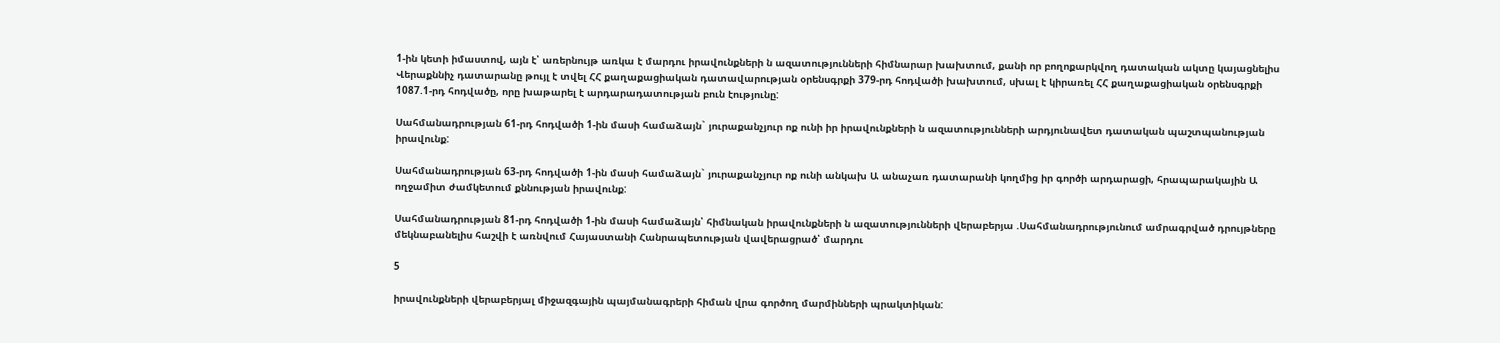1-ին կետի իմաստով, այն է՝ առերնույթ առկա է մարդու իրավունքների ն ազատությունների հիմնարար խախտում, քանի որ բողոքարկվող դատական ակտը կայացնելիս Վերաքննիչ դատարանը թույլ է տվել ՀՀ քաղաքացիական դատավարության օրենսգրքի 379-րդ հոդվածի խախտում, սխալ է կիրառել ՀՀ քաղաքացիական օրենսգրքի 1087.1-րդ հոդվածը, որը խաթարել է արդարադատության բուն էությունը:

Սահմանադրության 61-րդ հոդվածի 1-ին մասի համաձայն` յուրաքանչյուր ոք ունի իր իրավունքների ն ազատությունների արդյունավետ դատական պաշտպանության իրավունք:

Սահմանադրության 63-րդ հոդվածի 1-ին մասի համաձայն` յուրաքանչյուր ոք ունի անկախ Ա անաչառ դատարանի կողմից իր գործի արդարացի, հրապարակային Ա ողջամիտ ժամկետում քննության իրավունք:

Սահմանադրության 81-րդ հոդվածի 1-ին մասի համաձայն՝ հիմնական իրավունքների ն ազատությունների վերաբերյա .Սահմանադրությունում ամրագրված դրույթները մեկնաբանելիս հաշվի է առնվում Հայաստանի Հանրապետության վավերացրած՝ մարդու

5

իրավունքների վերաբերյալ միջազգային պայմանագրերի հիման վրա գործող մարմինների պրակտիկան: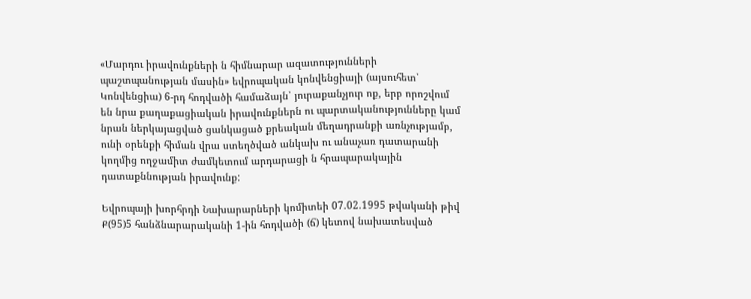«Մարդու իրավունքների ն հիմնարար ազատությունների պաշտպանության մասին» եվրոպական կոնվենցիայի (այսուհետ՝ Կոնվենցիա) 6-րդ հոդվածի համաձայն՝ յուրաքանչյուր ոք, երբ որոշվում են նրա քաղաքացիական իրավունքներն ու պարտականությունները կամ նրան ներկայացված ցանկացած քրեական մեղադրանքի առնչությամբ, ունի օրենքի հիման վրա ստեղծված անկախ ու անաչառ դատարանի կողմից ողջամիտ ժամկետում արդարացի ն հրապարակային դատաքննության իրավունք:

Եվրոպայի խորհրդի Նախարարների կոմիտեի 07.02.1995 թվականի թիվ Ք(95)5 հանձնարարականի 1-ին հոդվածի (ճ) կետով նախատեսված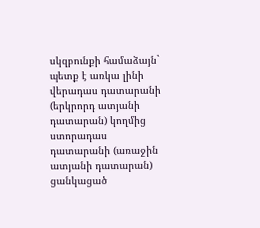սկզբունքի համաձայն` պետք է առկա լինի վերադաս դատարանի (երկրորդ ատյանի դատարան) կողմից ստորադաս դատարանի (առաջին ատյանի դատարան) ցանկացած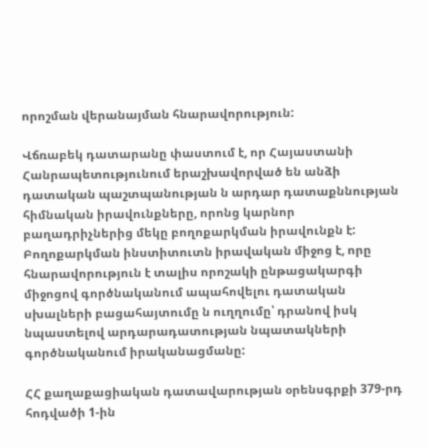որոշման վերանայման հնարավորություն:

Վճռաբեկ դատարանը փաստում է, որ Հայաստանի Հանրապետությունում երաշխավորված են անձի դատական պաշտպանության ն արդար դատաքննության հիմնական իրավունքները, որոնց կարնոր բաղադրիչներից մեկը բողոքարկման իրավունքն է: Բողոքարկման ինստիտուտն իրավական միջոց է, որը հնարավորություն է տալիս որոշակի ընթացակարգի միջոցով գործնականում ապահովելու դատական սխալների բացահայտումը ն ուղղումը՝ դրանով իսկ նպաստելով արդարադատության նպատակների գործնականում իրականացմանը:

ՀՀ քաղաքացիական դատավարության օրենսգրքի 379-րդ հոդվածի 1-ին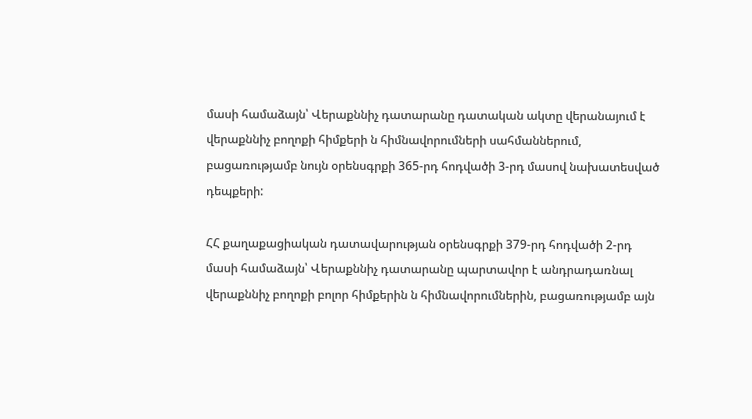մասի համաձայն՝ Վերաքննիչ դատարանը դատական ակտը վերանայում է վերաքննիչ բողոքի հիմքերի ն հիմնավորումների սահմաններում, բացառությամբ նույն օրենսգրքի 365-րդ հոդվածի 3-րդ մասով նախատեսված դեպքերի:

ՀՀ քաղաքացիական դատավարության օրենսգրքի 379-րդ հոդվածի 2-րդ մասի համաձայն՝ Վերաքննիչ դատարանը պարտավոր է անդրադառնալ վերաքննիչ բողոքի բոլոր հիմքերին ն հիմնավորումներին, բացառությամբ այն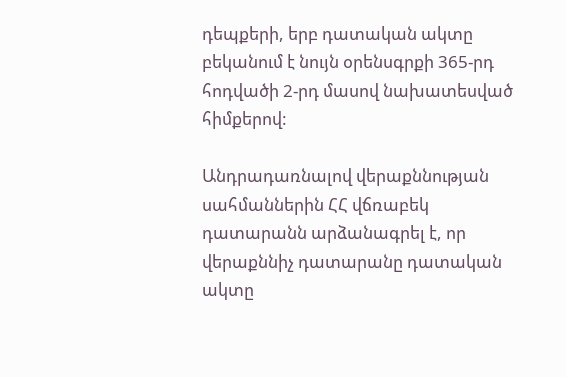դեպքերի, երբ դատական ակտը բեկանում է նույն օրենսգրքի 365-րդ հոդվածի 2-րդ մասով նախատեսված հիմքերով:

Անդրադառնալով վերաքննության սահմաններին ՀՀ վճռաբեկ դատարանն արձանագրել է, որ վերաքննիչ դատարանը դատական ակտը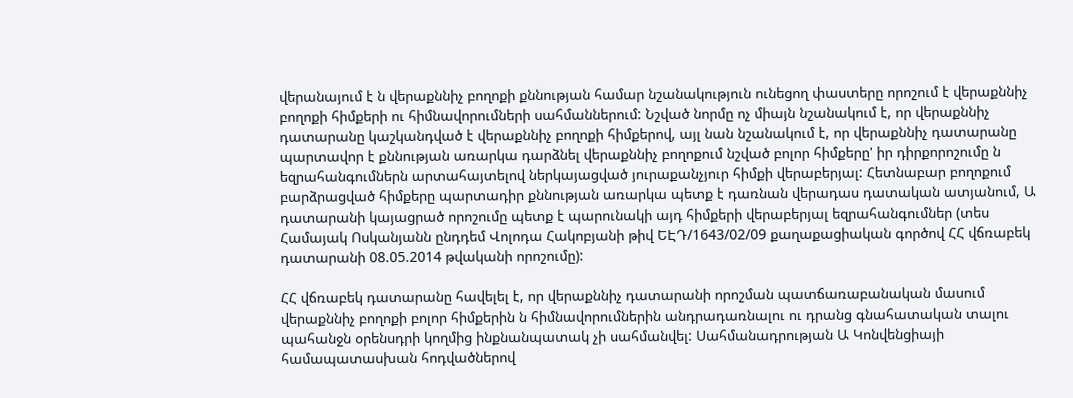վերանայում է ն վերաքննիչ բողոքի քննության համար նշանակություն ունեցող փաստերը որոշում է վերաքննիչ բողոքի հիմքերի ու հիմնավորումների սահմաններում: Նշված նորմը ոչ միայն նշանակում է, որ վերաքննիչ դատարանը կաշկանդված է վերաքննիչ բողոքի հիմքերով, այլ նան նշանակում է, որ վերաքննիչ դատարանը պարտավոր է քննության առարկա դարձնել վերաքննիչ բողոքում նշված բոլոր հիմքերը' իր դիրքորոշումը ն եզրահանգումներն արտահայտելով ներկայացված յուրաքանչյուր հիմքի վերաբերյալ: Հետնաբար բողոքում բարձրացված հիմքերը պարտադիր քննության առարկա պետք է դառնան վերադաս դատական ատյանում, Ա դատարանի կայացրած որոշումը պետք է պարունակի այդ հիմքերի վերաբերյալ եզրահանգումներ (տես Համայակ Ոսկանյանն ընդդեմ Վոլոդա Հակոբյանի թիվ ԵԷԴ/1643/02/09 քաղաքացիական գործով ՀՀ վճռաբեկ դատարանի 08.05.2014 թվականի որոշումը):

ՀՀ վճռաբեկ դատարանը հավելել է, որ վերաքննիչ դատարանի որոշման պատճառաբանական մասում վերաքննիչ բողոքի բոլոր հիմքերին ն հիմնավորումներին անդրադառնալու ու դրանց գնահատական տալու պահանջն օրենսդրի կողմից ինքնանպատակ չի սահմանվել: Սահմանադրության Ա Կոնվենցիայի համապատասխան հոդվածներով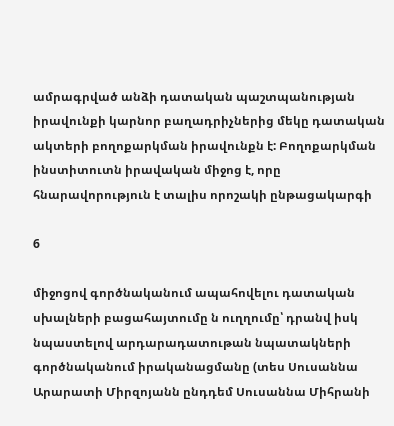ամրագրված անձի դատական պաշտպանության իրավունքի կարնոր բաղադրիչներից մեկը դատական ակտերի բողոքարկման իրավունքն է: Բողոքարկման ինստիտուտն իրավական միջոց է, որը հնարավորություն է տալիս որոշակի ընթացակարգի

6

միջոցով գործնականում ապահովելու դատական սխալների բացահայտումը ն ուղղումը՝ դրանվ իսկ նպաստելով արդարադատութան նպատակների գործնականում իրականացմանը (տես Սուսաննա Արարատի Միրզոյանն ընդդեմ Սուսաննա Միհրանի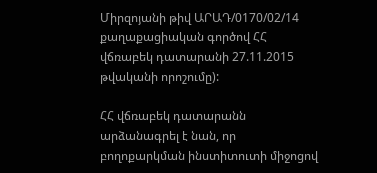Միրզոյանի թիվ ԱՐԱԴ/0170/02/14 քաղաքացիական գործով ՀՀ վճռաբեկ դատարանի 27.11.2015 թվականի որոշումը):

ՀՀ վճռաբեկ դատարանն արձանագրել է նան, որ բողոքարկման ինստիտուտի միջոցով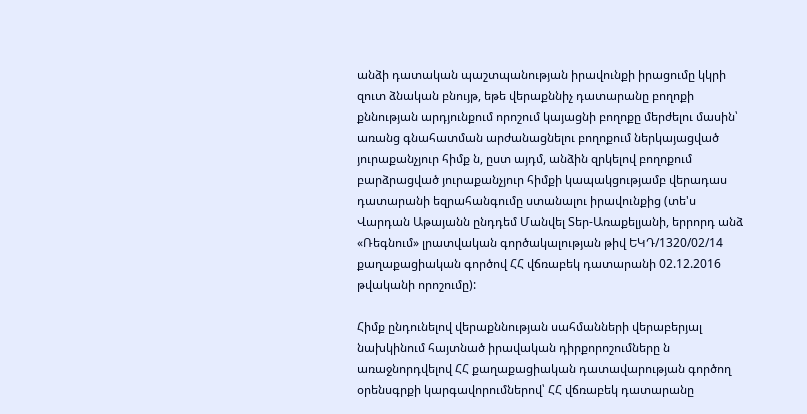անձի դատական պաշտպանության իրավունքի իրացումը կկրի զուտ ձնական բնույթ, եթե վերաքննիչ դատարանը բողոքի քննության արդյունքում որոշում կայացնի բողոքը մերժելու մասին՝ առանց գնահատման արժանացնելու բողոքում ներկայացված յուրաքանչյուր հիմք ն, ըստ այդմ, անձին զրկելով բողոքում բարձրացված յուրաքանչյուր հիմքի կապակցությամբ վերադաս դատարանի եզրահանգումը ստանալու իրավունքից (տե'ս Վարդան Աթայանն ընդդեմ Մանվել Տեր-Առաքելյանի, երրորդ անձ «Ռեգնում» լրատվական գործակալության թիվ ԵԿԴ/1320/02/14 քաղաքացիական գործով ՀՀ վճռաբեկ դատարանի 02.12.2016 թվականի որոշումը):

Հիմք ընդունելով վերաքննության սահմանների վերաբերյալ նախկինում հայտնած իրավական դիրքորոշումները ն առաջնորդվելով ՀՀ քաղաքացիական դատավարության գործող օրենսգրքի կարգավորումներով՝ ՀՀ վճռաբեկ դատարանը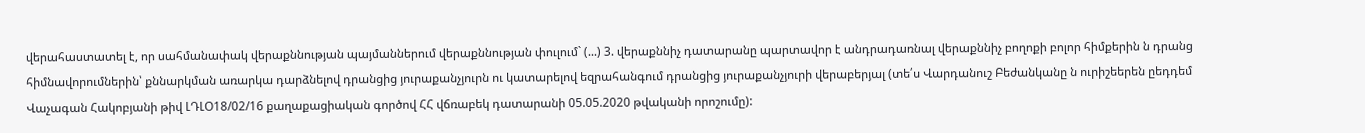վերահաստատել է, որ սահմանափակ վերաքննության պայմաններում վերաքննության փուլում` (...) 3. վերաքննիչ դատարանը պարտավոր է անդրադառնալ վերաքննիչ բողոքի բոլոր հիմքերին ն դրանց հիմնավորումներին՝ քննարկման առարկա դարձնելով դրանցից յուրաքանչյուրն ու կատարելով եզրահանգում դրանցից յուրաքանչյուրի վերաբերյալ (տե՛ս Վարդանուշ Բեժանկանը ն ուրիշեերեն ըեդդեմ Վաչագան Հակոբյանի թիվ ԼԴԼՕ18/02/16 քաղաքացիական գործով ՀՀ վճռաբեկ դատարանի 05.05.2020 թվականի որոշումը):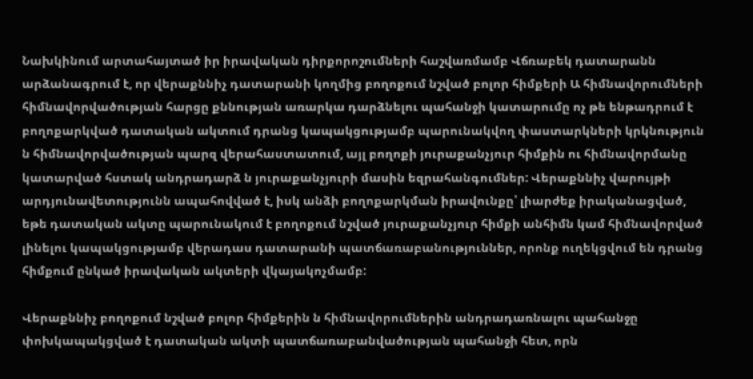Նախկինում արտահայտած իր իրավական դիրքորոշումների հաշվառմամբ Վճռաբեկ դատարանն արձանագրում է, որ վերաքննիչ դատարանի կողմից բողոքում նշված բոլոր հիմքերի Ա հիմնավորումների հիմնավորվածության հարցը քննության առարկա դարձնելու պահանջի կատարումը ոչ թե ենթադրում է բողոքարկված դատական ակտում դրանց կապակցությամբ պարունակվող փաստարկների կրկնություն ն հիմնավորվածության պարզ վերահաստատում, այլ բողոքի յուրաքանչյուր հիմքին ու հիմնավորմանը կատարված հստակ անդրադարձ ն յուրաքանչյուրի մասին եզրահանգումներ: Վերաքննիչ վարույթի արդյունավետությունն ապահովված է, իսկ անձի բողոքարկման իրավունքը՝ լիարժեք իրականացված, եթե դատական ակտը պարունակում է բողոքում նշված յուրաքանչյուր հիմքի անհիմն կամ հիմնավորված լինելու կապակցությամբ վերադաս դատարանի պատճառաբանություններ, որոնք ուղեկցվում են դրանց հիմքում ընկած իրավական ակտերի վկայակոչմամբ:

Վերաքննիչ բողոքում նշված բոլոր հիմքերին ն հիմնավորումներին անդրադառնալու պահանջը փոխկապակցված է դատական ակտի պատճառաբանվածության պահանջի հետ, որն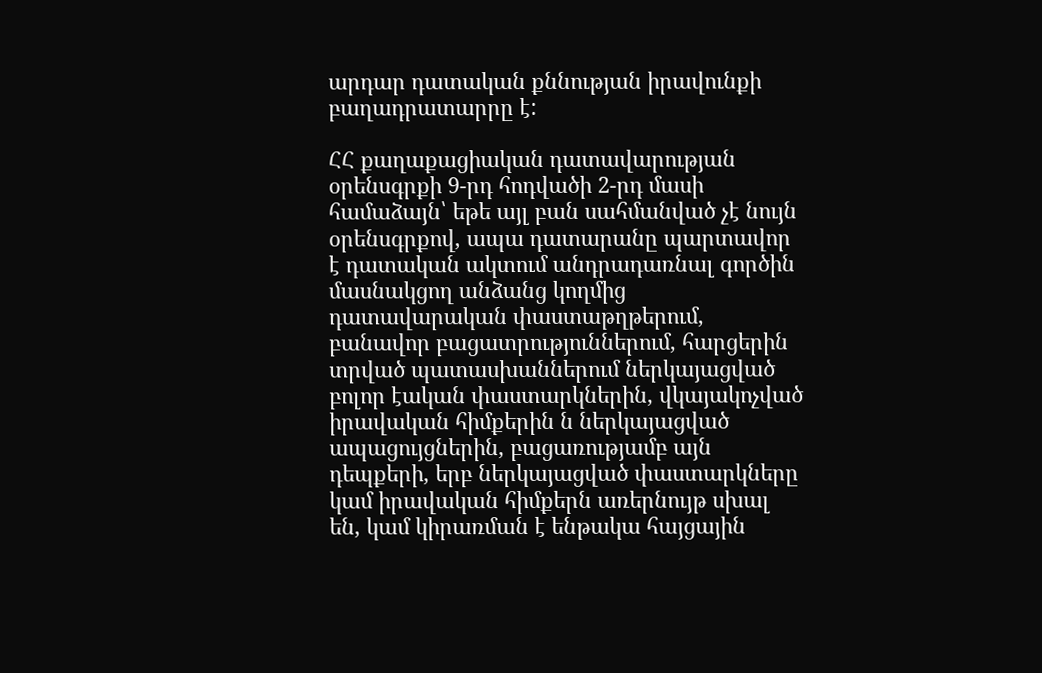արդար դատական քննության իրավունքի բաղադրատարրը է:

ՀՀ քաղաքացիական դատավարության օրենսգրքի 9-րդ հոդվածի 2-րդ մասի համաձայն՝ եթե այլ բան սահմանված չէ նույն օրենսգրքով, ապա դատարանը պարտավոր է դատական ակտում անդրադառնալ գործին մասնակցող անձանց կողմից դատավարական փաստաթղթերում, բանավոր բացատրություններում, հարցերին տրված պատասխաններում ներկայացված բոլոր էական փաստարկներին, վկայակոչված իրավական հիմքերին ն ներկայացված ապացույցներին, բացառությամբ այն դեպքերի, երբ ներկայացված փաստարկները կամ իրավական հիմքերն առերնույթ սխալ են, կամ կիրառման է ենթակա հայցային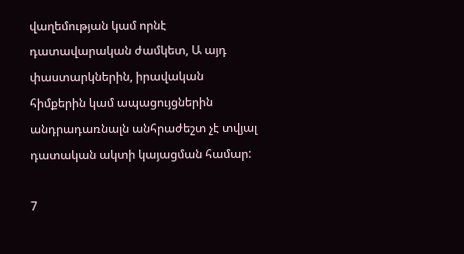վաղեմության կամ որնէ դատավարական ժամկետ, Ա այդ փաստարկներին, իրավական հիմքերին կամ ապացույցներին անդրադառնալն անհրաժեշտ չէ տվյալ դատական ակտի կայացման համար:

7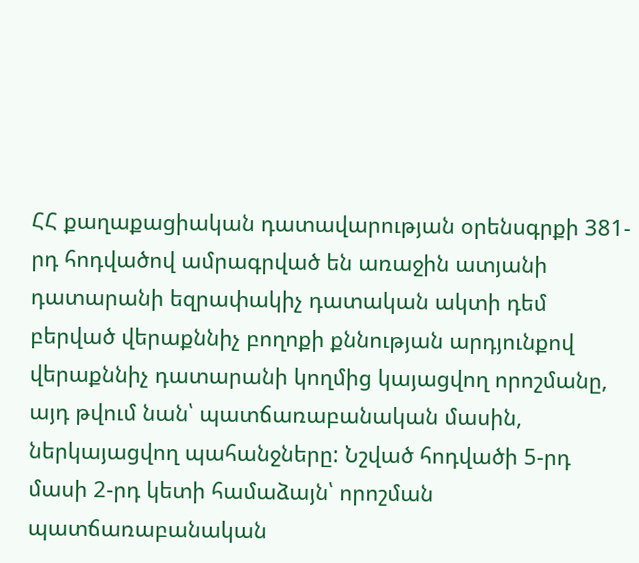ՀՀ քաղաքացիական դատավարության օրենսգրքի 381-րդ հոդվածով ամրագրված են առաջին ատյանի դատարանի եզրափակիչ դատական ակտի դեմ բերված վերաքննիչ բողոքի քննության արդյունքով վերաքննիչ դատարանի կողմից կայացվող որոշմանը, այդ թվում նան՝ պատճառաբանական մասին, ներկայացվող պահանջները: Նշված հոդվածի 5-րդ մասի 2-րդ կետի համաձայն՝ որոշման պատճառաբանական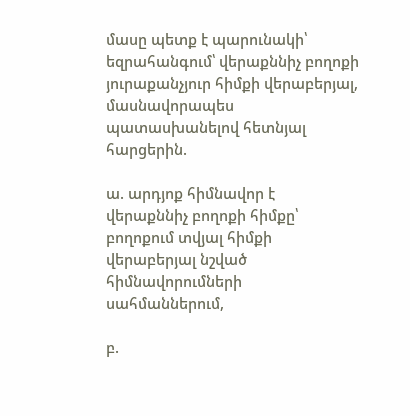մասը պետք է պարունակի՝ եզրահանգում՝ վերաքննիչ բողոքի յուրաքանչյուր հիմքի վերաբերյալ, մասնավորապես պատասխանելով հետնյալ հարցերին.

ա. արդյոք հիմնավոր է վերաքննիչ բողոքի հիմքը՝ բողոքում տվյալ հիմքի վերաբերյալ նշված հիմնավորումների սահմաններում,

բ.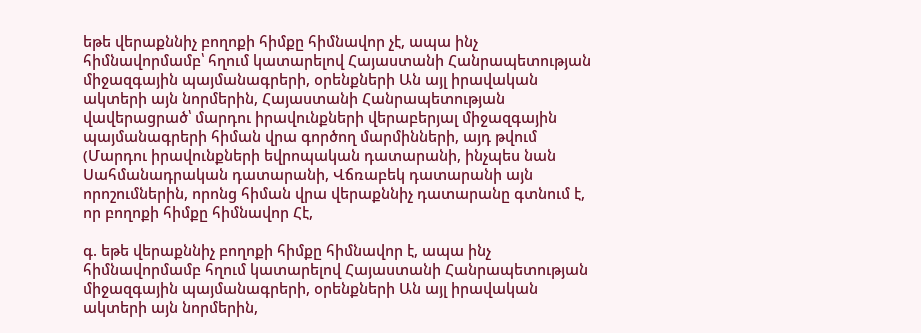եթե վերաքննիչ բողոքի հիմքը հիմնավոր չէ, ապա ինչ հիմնավորմամբ՝ հղում կատարելով Հայաստանի Հանրապետության միջազգային պայմանագրերի, օրենքների Ան այլ իրավական ակտերի այն նորմերին, Հայաստանի Հանրապետության վավերացրած՝ մարդու իրավունքների վերաբերյալ միջազգային պայմանագրերի հիման վրա գործող մարմինների, այդ թվում (Մարդու իրավունքների եվրոպական դատարանի, ինչպես նան Սահմանադրական դատարանի, Վճռաբեկ դատարանի այն որոշումներին, որոնց հիման վրա վերաքննիչ դատարանը գտնում է, որ բողոքի հիմքը հիմնավոր Հէ,

գ. եթե վերաքննիչ բողոքի հիմքը հիմնավոր է, ապա ինչ հիմնավորմամբ հղում կատարելով Հայաստանի Հանրապետության միջազգային պայմանագրերի, օրենքների Ան այլ իրավական ակտերի այն նորմերին,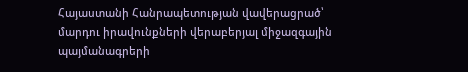Հայաստանի Հանրապետության վավերացրած՝ մարդու իրավունքների վերաբերյալ միջազգային պայմանագրերի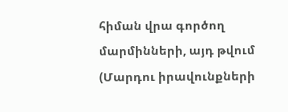հիման վրա գործող մարմինների, այդ թվում (Մարդու իրավունքների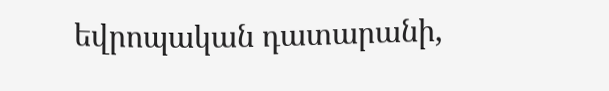եվրոպական դատարանի,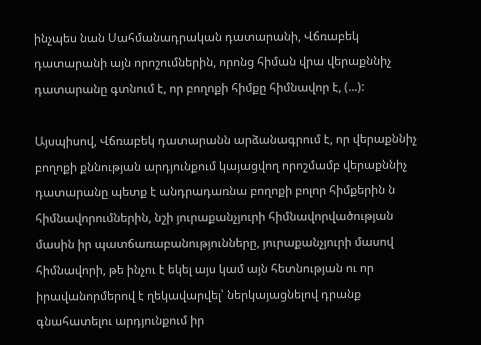ինչպես նան Սահմանադրական դատարանի, Վճռաբեկ դատարանի այն որոշումներին, որոնց հիման վրա վերաքննիչ դատարանը գտնում է, որ բողոքի հիմքը հիմնավոր է, (...):

Այսպիսով, Վճռաբեկ դատարանն արձանագրում է, որ վերաքննիչ բողոքի քննության արդյունքում կայացվող որոշմամբ վերաքննիչ դատարանը պետք է անդրադառնա բողոքի բոլոր հիմքերին ն հիմնավորումներին, նշի յուրաքանչյուրի հիմնավորվածության մասին իր պատճառաբանությունները, յուրաքանչյուրի մասով հիմնավորի, թե ինչու է եկել այս կամ այն հետնության ու որ իրավանորմերով է ղեկավարվել՝ ներկայացնելով դրանք գնահատելու արդյունքում իր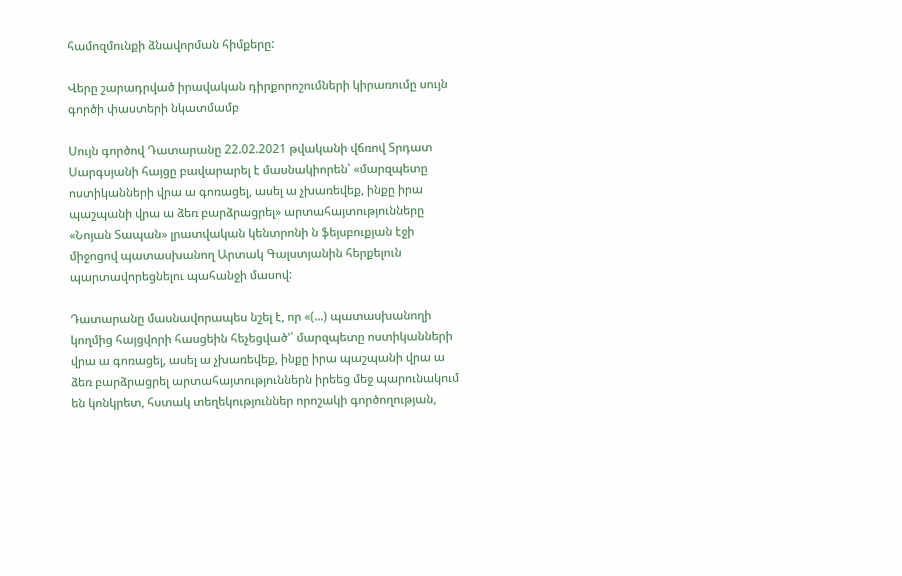համոզմունքի ձնավորման հիմքերը:

Վերը շարադրված իրավական դիրքորոշումների կիրառումը սույն գործի փաստերի նկատմամբ

Սույն գործով Դատարանը 22.02.2021 թվականի վճռով Տրդատ Սարգսյանի հայցը բավարարել է մասնակիորեն՝ «մարզպետը ոստիկանների վրա ա գոռացել, ասել ա չխառեվեք, ինքը իրա պաշպանի վրա ա ձեռ բարձրացրել» արտահայտությունները «Նոյան Տապան» լրատվական կենտրոնի ն ֆեյսբուքյան էջի միջոցով պատասխանող Արտակ Գալստյանին հերքելուն պարտավորեցնելու պահանջի մասով:

Դատարանը մասնավորապես նշել է, որ «(...) պատասխանողի կողմից հայցվորի հասցեին հեչեցված'՝ մարզպետը ոստիկանների վրա ա գոռացել, ասել ա չխառեվեք, ինքը իրա պաշպանի վրա ա ձեռ բարձրացրել արտահայտություններն իրեեց մեջ պարունակում են կոնկրետ, հստակ տեղեկություններ որոշակի գործողության,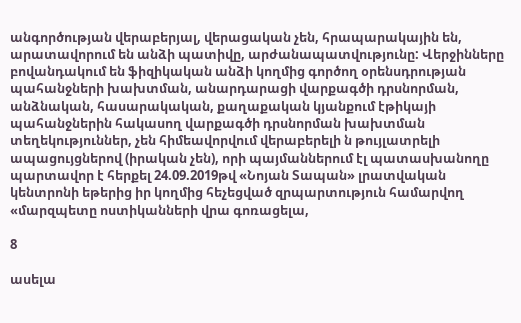անգործության վերաբերյալ, վերացական չեն, հրապարակային են, արատավորում են անձի պատիվը, արժանապատվությունը: Վերջինները բովանդակում են ֆիզիկական անձի կողմից գործող օրենսդրության պահանջների խախտման, անարդարացի վարքագծի դրսնորման, անձնական, հասարակական, քաղաքական կյանքում էթիկայի պահանջներին հակասող վարքագծի դրսնորման խախտման տեղեկություններ, չեն հիմեավորվում վերաբերելի ն թույլատրելի ապացույցներով (իրական չեն), որի պայմաններում էլ պատասխանողը պարտավոր է հերքել 24.09.2019թվ «Նոյան Տապան» լրատվական կենտրոնի եթերից իր կողմից հեչեցված զրպարտություն համարվող «մարզպետը ոստիկանների վրա գոռացելա,

8

ասելա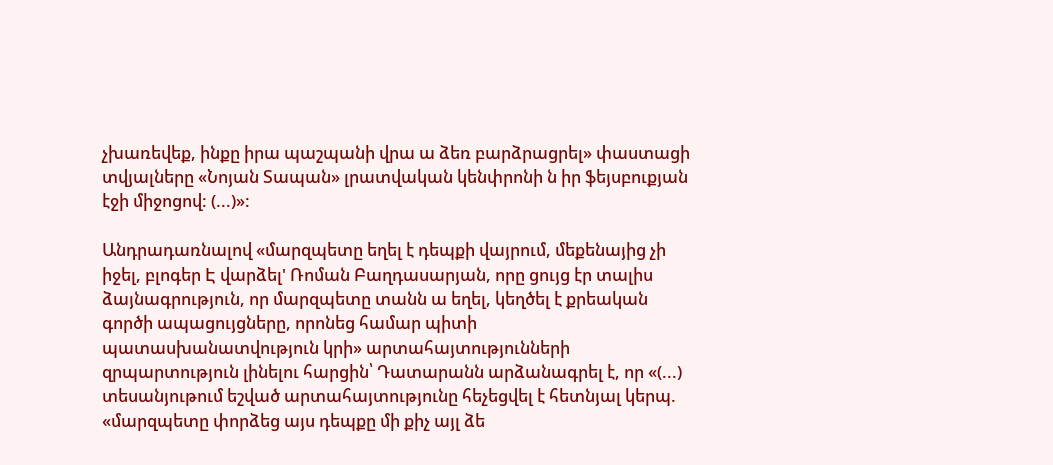չխառեվեք, ինքը իրա պաշպանի վրա ա ձեռ բարձրացրել» փաստացի տվյալները «Նոյան Տապան» լրատվական կենփրոնի ն իր ֆեյսբուքյան էջի միջոցով: (...)»:

Անդրադառնալով «մարզպետը եղել է դեպքի վայրում, մեքենայից չի իջել, բլոգեր Է վարձել' Ռոման Բաղդասարյան, որը ցույց էր տալիս ձայնագրություն, որ մարզպետը տանն ա եղել, կեղծել է քրեական գործի ապացույցները, որոնեց համար պիտի պատասխանատվություն կրի» արտահայտությունների զրպարտություն լինելու հարցին՝ Դատարանն արձանագրել է, որ «(...) տեսանյութում եշված արտահայտությունը հեչեցվել է հետնյալ կերպ. «մարզպետը փորձեց այս դեպքը մի քիչ այլ ձե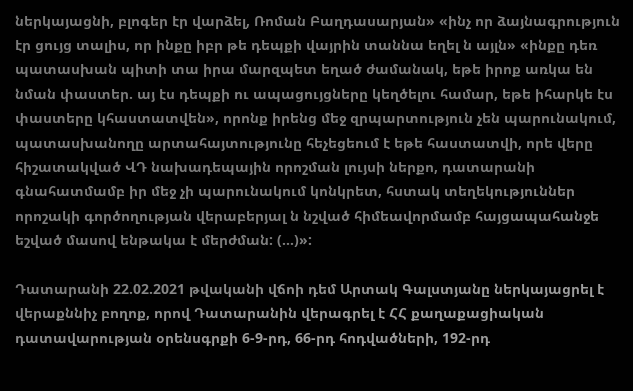ներկայացնի, բլոգեր էր վարձել, Ռոման Բաղդասարյան» «ինչ որ ձայնագրություն էր ցույց տալիս, որ ինքը իբր թե դեպքի վայրին տաննա եղել ն այլն» «ինքը դեռ պատասխան պիտի տա իրա մարզպետ եղած ժամանակ, եթե իրոք առկա են նման փաստեր. այ էս դեպքի ու ապացույցները կեղծելու համար, եթե իհարկե էս փաստերը կհաստատվեն», որոնք իրենց մեջ զրպարտություն չեն պարունակում, պատասխանողը արտահայտությունը հեչեցեում է եթե հաստատվի, որե վերը հիշատակված ՎԴ նախադեպային որոշման լույսի ներքո, դատարանի գնահատմամբ իր մեջ չի պարունակում կոնկրետ, հստակ տեղեկություններ որոշակի գործողության վերաբերյալ ն նշված հիմեավորմամբ հայցապահանջե եշված մասով ենթակա է մերժման: (...)»:

Դատարանի 22.02.2021 թվականի վճոի դեմ Արտակ Գալստյանը ներկայացրել է վերաքննիչ բողոք, որով Դատարանին վերագրել է ՀՀ քաղաքացիական դատավարության օրենսգրքի 6-9-րդ, 66-րդ հոդվածների, 192-րդ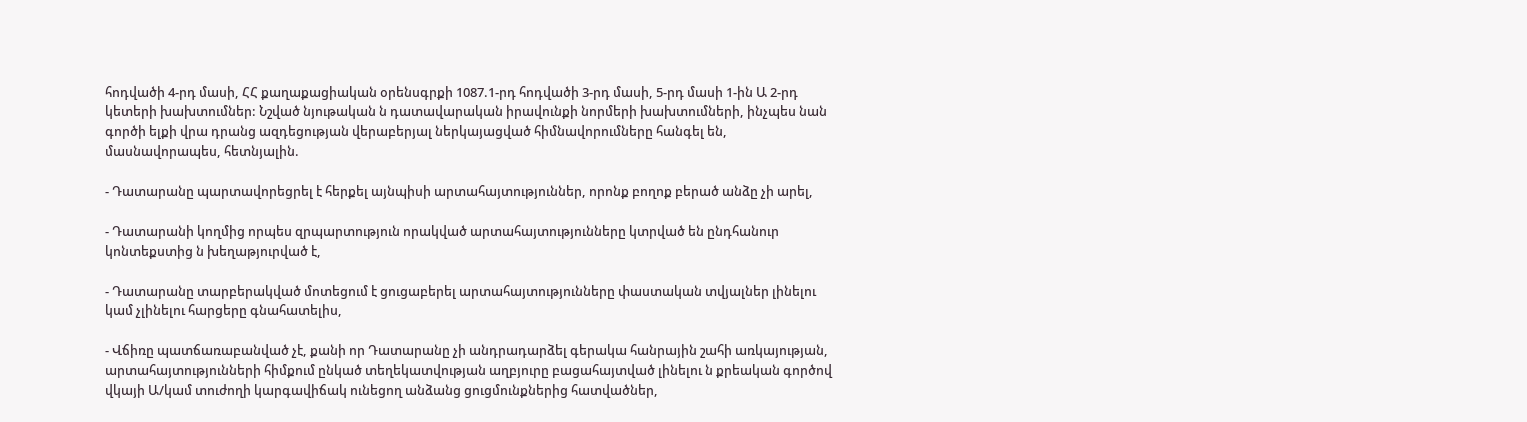հոդվածի 4-րդ մասի, ՀՀ քաղաքացիական օրենսգրքի 1087.1-րդ հոդվածի 3-րդ մասի, 5-րդ մասի 1-ին Ա 2-րդ կետերի խախտումներ: Նշված նյութական ն դատավարական իրավունքի նորմերի խախտումների, ինչպես նան գործի ելքի վրա դրանց ազդեցության վերաբերյալ ներկայացված հիմնավորումները հանգել են, մասնավորապես, հետնյալին.

- Դատարանը պարտավորեցրել է հերքել այնպիսի արտահայտություններ, որոնք բողոք բերած անձը չի արել,

- Դատարանի կողմից որպես զրպարտություն որակված արտահայտությունները կտրված են ընդհանուր կոնտեքստից ն խեղաթյուրված է,

- Դատարանը տարբերակված մոտեցում է ցուցաբերել արտահայտությունները փաստական տվյալներ լինելու կամ չլինելու հարցերը գնահատելիս,

- Վճիռը պատճառաբանված չէ, քանի որ Դատարանը չի անդրադարձել գերակա հանրային շահի առկայության, արտահայտությունների հիմքում ընկած տեղեկատվության աղբյուրը բացահայտված լինելու ն քրեական գործով վկայի Ա/կամ տուժողի կարգավիճակ ունեցող անձանց ցուցմունքներից հատվածներ,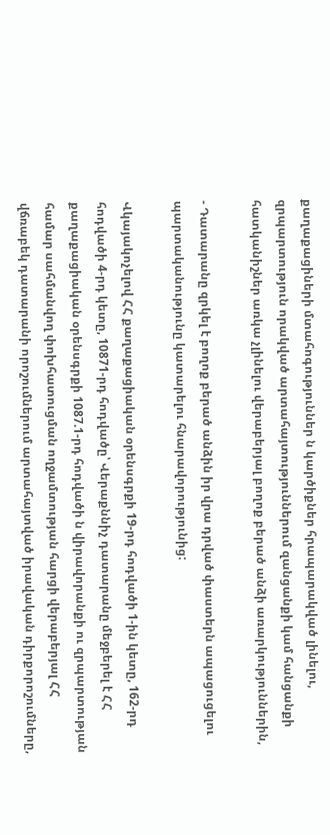քաղաքացիների մտահոգություններ ն կարծիքներ հրապարակված լինելու, զրպարտություն որակված արտահայտություններում զանցանքի կամ հանցանքի հատկանիշներ առկա չլինելու վերաբերյալ բողոք բերած անձի առարկություններին,

- Դատարանը զրկել է բողոք բերած անձին իր վրա դրված փաստերն ապացուցելու պարտականությունը կատարելու հնարավորությունից:

Վկայակոչելով ՀՀ քաղաքացիական օրենսգրքի 19-րդ հոդվածի 1-ին կետը, 162-րդ հոդվածի 4-րդ կետը, 10871-րդ հոդվածը՝ Վերաքննիչ դատարանը մեջբերել է ՀՀ քաղաքացիական օրենսգրքի 1087.1-րդ հոդվածի ն վիրավորանքի ու զրպարտության համար սահմանվող փոխհատուցման ողջամտության հարցի վերաբերյալ ՀՀ վճռաբեկ դատարանի որոշումներում արտահայտված իրավական դիրքորոշումները,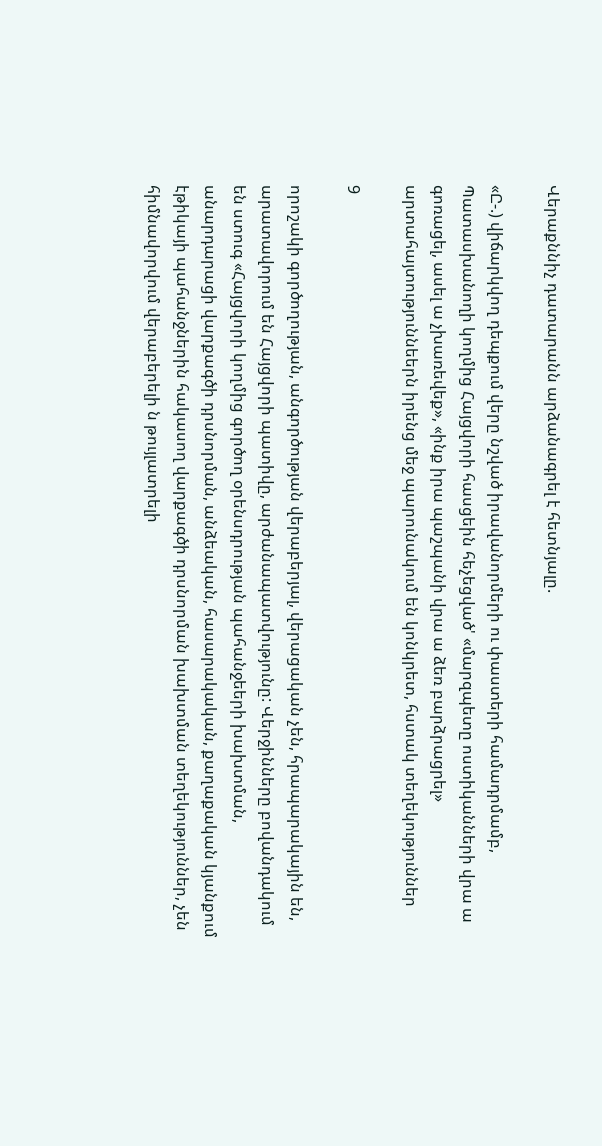Վերաքննիչ դատարանն արձանագրել է հետնյալը.

«Ը-.) վիճարկվող դեպքում վերը նշված իրավանորմերի ու փաստերի համադրմամբ, Պատասխանողի կողմից Հայցվորի հասցեին հեչեցված' «մարզպետը ոստիկանների վրա ա գոռացել, ասել ա չխառեվեք», «ինք իրա պաշպանի վրա ա ձեռ բարձրացրել» արտահայտություննեերն իրենց մեջ պարունակում են կոնկրետ, հստակ տեղեկություններ

9

որոշակի գործողության, անգործության վերաբերյալ, վերացական չեն, հրապարակային են, արատավորում են Հայցվորի պատիվը, արժանապատվությունը: Վերջինները բովանդակում են ստուգ «Հայցվորի կողմից գործող օրենսդրության պահանջեերի խախտման, անարդարացի վարքագծի դրսնորման, անձեական, հասարակական, քաղաքական կյանքում էթիկայի պահանջներին հակասող վարքագծի դրսնորման խախտման տեղեկություններ, չեն հիմնավորվում վերաբերելի ն թույլատրելի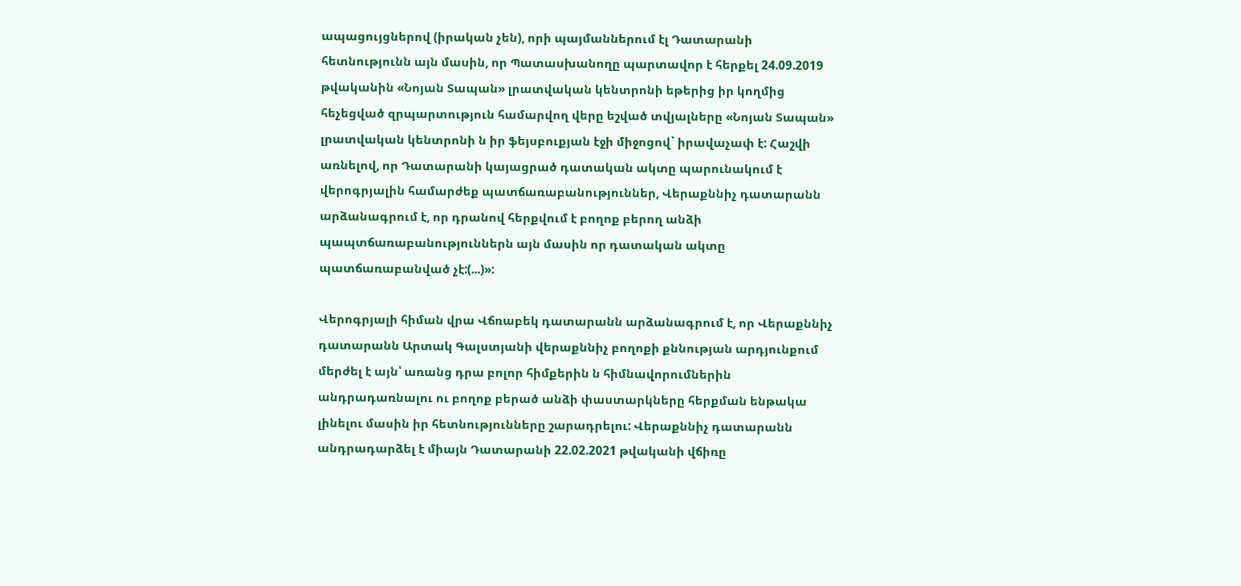ապացույցներով (իրական չեն), որի պայմաններում էլ Դատարանի հետնությունն այն մասին, որ Պատասխանողը պարտավոր է հերքել 24.09.2019 թվականին «Նոյան Տապան» լրատվական կենտրոնի եթերից իր կողմից հեչեցված զրպարտություն համարվող վերը եշված տվյալները «Նոյան Տապան» լրատվական կենտրոնի ն իր ֆեյսբուքյան էջի միջոցով` իրավաչափ է: Հաշվի առնելով, որ Դատարանի կայացրած դատական ակտը պարունակում է վերոգրյալին համարժեք պատճառաբանություններ, Վերաքննիչ դատարանն արձանագրում է, որ դրանով հերքվում է բողոք բերող անձի պապտճառաբանություններն այն մասին որ դատական ակտը պատճառաբանված չէ:(...)»:

Վերոգրյալի հիման վրա Վճռաբեկ դատարանն արձանագրում է, որ Վերաքննիչ դատարանն Արտակ Գալստյանի վերաքննիչ բողոքի քննության արդյունքում մերժել է այն՝ առանց դրա բոլոր հիմքերին ն հիմնավորումներին անդրադառնալու ու բողոք բերած անձի փաստարկները հերքման ենթակա լինելու մասին իր հետնությունները շարադրելու: Վերաքննիչ դատարանն անդրադարձել է միայն Դատարանի 22.02.2021 թվականի վճիռը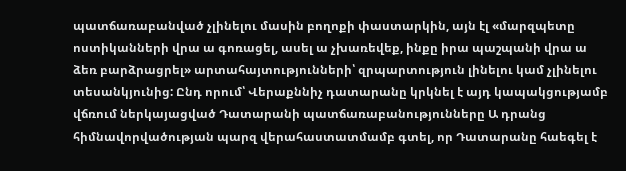պատճառաբանված չլինելու մասին բողոքի փաստարկին, այն էլ «մարզպետը ոստիկանների վրա ա գոռացել, ասել ա չխառեվեք, ինքը իրա պաշպանի վրա ա ձեռ բարձրացրել» արտահայտությունների՝ զրպարտություն լինելու կամ չլինելու տեսանկյունից: Ընդ որում՝ Վերաքննիչ դատարանը կրկնել է այդ կապակցությամբ վճռում ներկայացված Դատարանի պատճառաբանությունները Ա դրանց հիմնավորվածության պարզ վերահաստատմամբ գտել, որ Դատարանը հաեգել է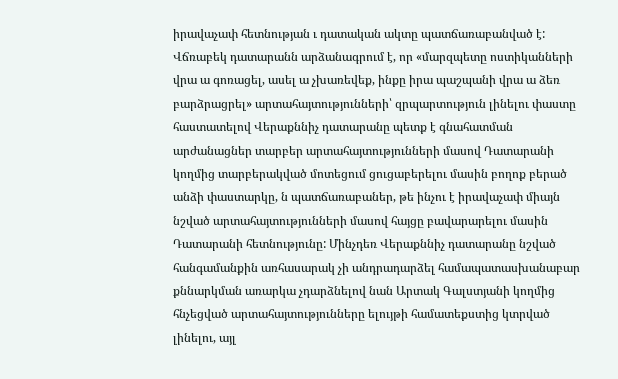իրավաչափ հետնության ւ դատական ակտը պատճառաբանված է: Վճռաբեկ դատարանն արձանագրում է, որ «մարզպետը ոստիկանների վրա ա գոռացել, ասել ա չխառեվեք, ինքը իրա պաշպանի վրա ա ձեռ բարձրացրել» արտահայտությունների՝ զրպարտություն լինելու փաստը հաստատելով Վերաքննիչ դատարանը պետք է գնահատման արժանացներ տարբեր արտահայտությունների մասով Դատարանի կողմից տարբերակված մոտեցում ցուցաբերելու մասին բողոք բերած անձի փաստարկը, ն պատճառաբաներ, թե ինչու է իրավաչափ միայն նշված արտահայտությունների մասով հայցը բավարարելու մասին Դատարանի հետնությունը: Մինչդեռ Վերաքննիչ դատարանը նշված հանգամանքին առհասարակ չի անդրադարձել համապատասխանաբար քննարկման առարկա չդարձնելով նան Արտակ Գալստյանի կողմից հնչեցված արտահայտությունները ելույթի համատեքստից կտրված լինելու, այլ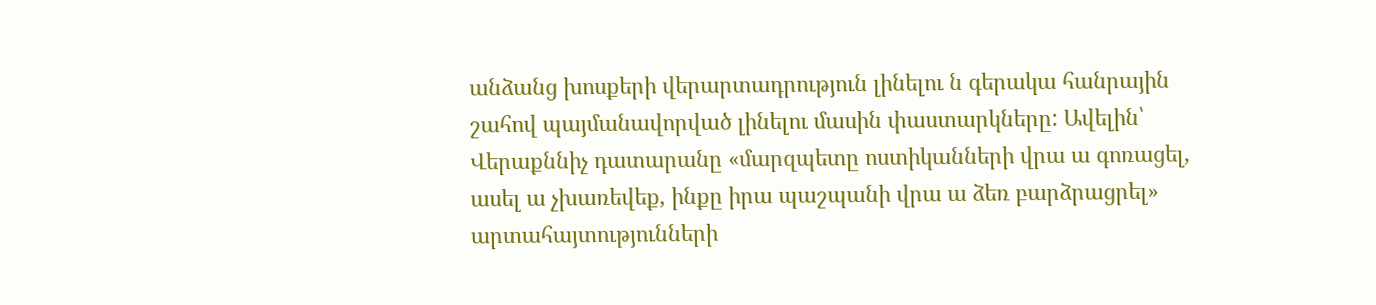անձանց խոսքերի վերարտադրություն լինելու ն գերակա հանրային շահով պայմանավորված լինելու մասին փաստարկները: Ավելին՝ Վերաքննիչ դատարանը «մարզպետը ոստիկանների վրա ա գոռացել, ասել ա չխառեվեք, ինքը իրա պաշպանի վրա ա ձեռ բարձրացրել» արտահայտությունների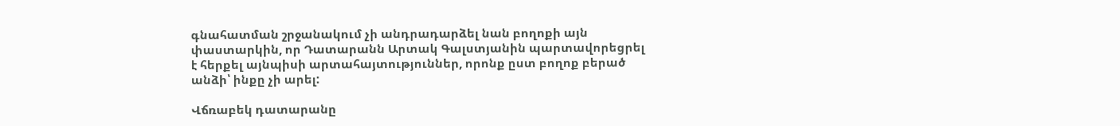գնահատման շրջանակում չի անդրադարձել նան բողոքի այն փաստարկին, որ Դատարանն Արտակ Գալստյանին պարտավորեցրել է հերքել այնպիսի արտահայտություններ, որոնք ըստ բողոք բերած անձի՝ ինքը չի արել:

Վճռաբեկ դատարանը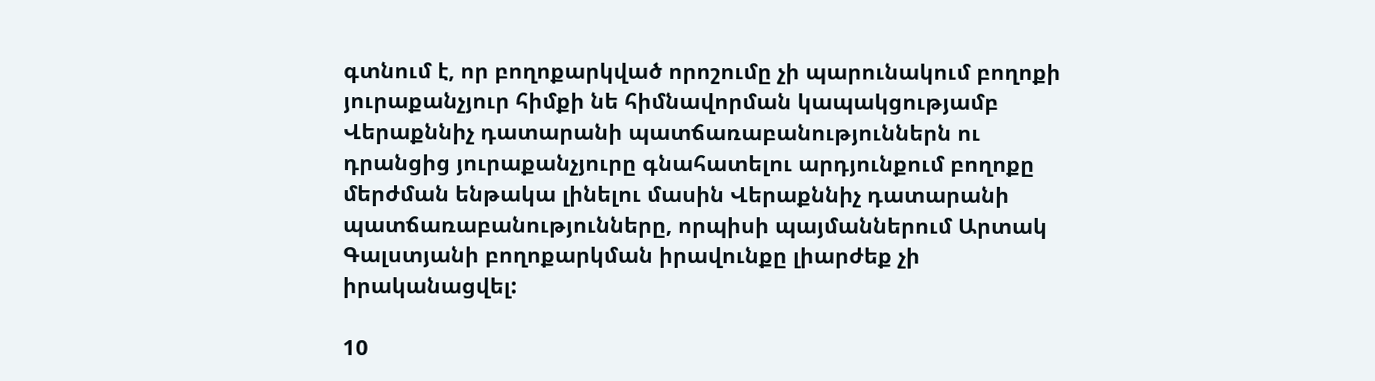գտնում է, որ բողոքարկված որոշումը չի պարունակում բողոքի յուրաքանչյուր հիմքի նե հիմնավորման կապակցությամբ Վերաքննիչ դատարանի պատճառաբանություններն ու դրանցից յուրաքանչյուրը գնահատելու արդյունքում բողոքը մերժման ենթակա լինելու մասին Վերաքննիչ դատարանի պատճառաբանությունները, որպիսի պայմաններում Արտակ Գալստյանի բողոքարկման իրավունքը լիարժեք չի իրականացվել:

10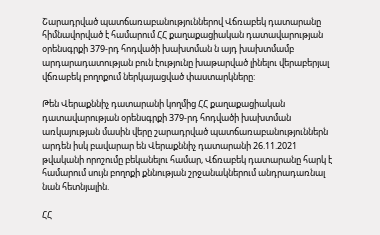Շարադրված պատճառաբանություններով Վճռաբեկ դատարանը հիմնավորված է համարում ՀՀ քաղաքացիական դատավարության օրենսգրքի 379-րդ հոդվածի խախտման ն այդ խախտմամբ արդարադատության բուն էությունը խաթարված լինելու վերաբերյալ վճռաբեկ բողոքում ներկայացված փաստարկները:

Թեն Վերաքննիչ դատարանի կողմից ՀՀ քաղաքացիական դատավարության օրենսգրքի 379-րդ հոդվածի խախտման առկայության մասին վերը շարադրված պատճառաբանություններն արդեն իսկ բավարար են Վերաքննիչ դատարանի 26.11.2021 թվականի որոշումը բեկանելու համար, Վճռաբեկ դատարանը հարկ է համարում սույն բողոքի քննության շրջանակներում անդրադառնալ նան հետնյալին.

ՀՀ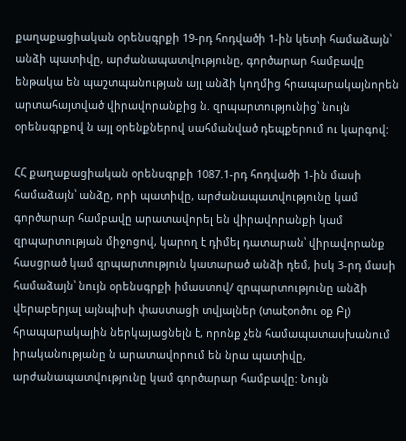քաղաքացիական օրենսգրքի 19-րդ հոդվածի 1-ին կետի համաձայն՝ անձի պատիվը, արժանապատվությունը, գործարար համբավը ենթակա են պաշտպանության այլ անձի կողմից հրապարակայնորեն արտահայտված վիրավորանքից ն. զրպարտությունից՝ նույն օրենսգրքով ն այլ օրենքներով սահմանված դեպքերում ու կարգով:

ՀՀ քաղաքացիական օրենսգրքի 1087.1-րդ հոդվածի 1-ին մասի համաձայն՝ անձը, որի պատիվը, արժանապատվությունը կամ գործարար համբավը արատավորել են վիրավորանքի կամ զրպարտության միջոցով, կարող է դիմել դատարան՝ վիրավորանք հասցրած կամ զրպարտություն կատարած անձի դեմ, իսկ 3-րդ մասի համաձայն՝ նույն օրենսգրքի իմաստով/ զրպարտությունը անձի վերաբերյալ այնպիսի փաստացի տվյալներ (տաէօոծու օք Բլ) հրապարակային ներկայացնելն է, որոնք չեն համապատասխանում իրականությանը ն արատավորում են նրա պատիվը, արժանապատվությունը կամ գործարար համբավը: Նույն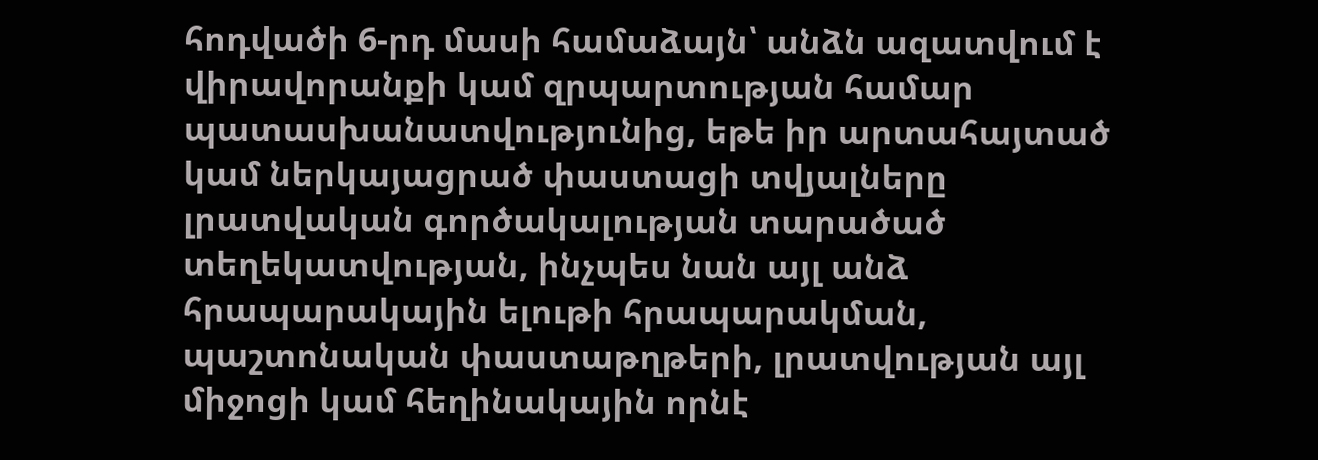հոդվածի 6-րդ մասի համաձայն՝ անձն ազատվում է վիրավորանքի կամ զրպարտության համար պատասխանատվությունից, եթե իր արտահայտած կամ ներկայացրած փաստացի տվյալները լրատվական գործակալության տարածած տեղեկատվության, ինչպես նան այլ անձ հրապարակային ելութի հրապարակման, պաշտոնական փաստաթղթերի, լրատվության այլ միջոցի կամ հեղինակային որնէ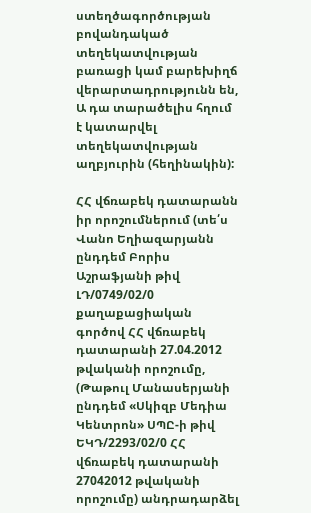ստեղծագործության բովանդակած տեղեկատվության բառացի կամ բարեխիղճ վերարտադրությունն են, Ա դա տարածելիս հղում է կատարվել տեղեկատվության աղբյուրին (հեղինակին):

ՀՀ վճռաբեկ դատարանն իր որոշումներում (տե՛ս Վանո Եղիազարյանն ընդդեմ Բորիս Աշրաֆյանի թիվ ԼԴ/0749/02/0 քաղաքացիական գործով ՀՀ վճռաբեկ դատարանի 27.04.2012 թվականի որոշումը, (Թաթուլ Մանասերյանի ընդդեմ «Սկիզբ Մեդիա Կենտրոն» ՍՊԸ-ի թիվ ԵԿԴ/2293/02/0 ՀՀ վճռաբեկ դատարանի 27042012 թվականի որոշումը) անդրադարձել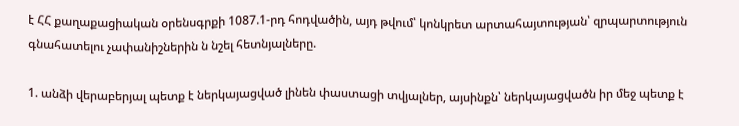է ՀՀ քաղաքացիական օրենսգրքի 1087.1-րդ հոդվածին, այդ թվում՝ կոնկրետ արտահայտության՝ զրպարտություն գնահատելու չափանիշներին ն նշել հետնյալները.

1. անձի վերաբերյալ պետք է ներկայացված լինեն փաստացի տվյալներ, այսինքն՝ ներկայացվածն իր մեջ պետք է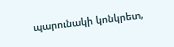պարունակի կոնկրետ,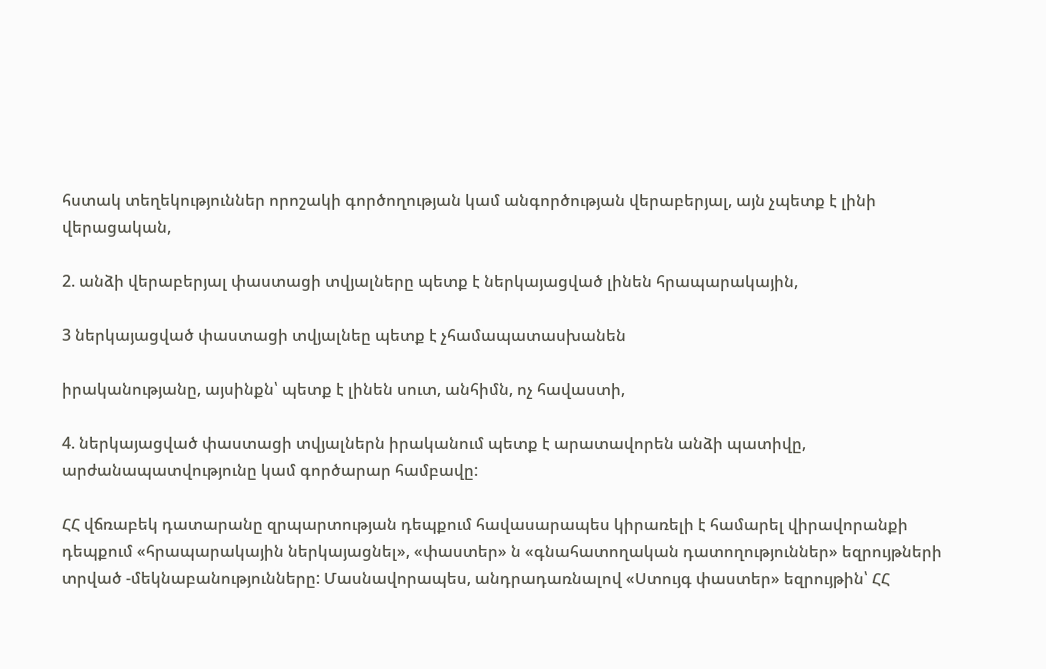հստակ տեղեկություններ որոշակի գործողության կամ անգործության վերաբերյալ, այն չպետք է լինի վերացական,

2. անձի վերաբերյալ փաստացի տվյալները պետք է ներկայացված լինեն հրապարակային,

3 ներկայացված փաստացի տվյալնեը պետք է չհամապատասխանեն

իրականությանը, այսինքն՝ պետք է լինեն սուտ, անհիմն, ոչ հավաստի,

4. ներկայացված փաստացի տվյալներն իրականում պետք է արատավորեն անձի պատիվը, արժանապատվությունը կամ գործարար համբավը:

ՀՀ վճռաբեկ դատարանը զրպարտության դեպքում հավասարապես կիրառելի է համարել վիրավորանքի դեպքում «հրապարակային ներկայացնել», «փաստեր» ն «գնահատողական դատողություններ» եզրույթների տրված -մեկնաբանությունները: Մասնավորապես, անդրադառնալով «Ստույգ փաստեր» եզրույթին՝ ՀՀ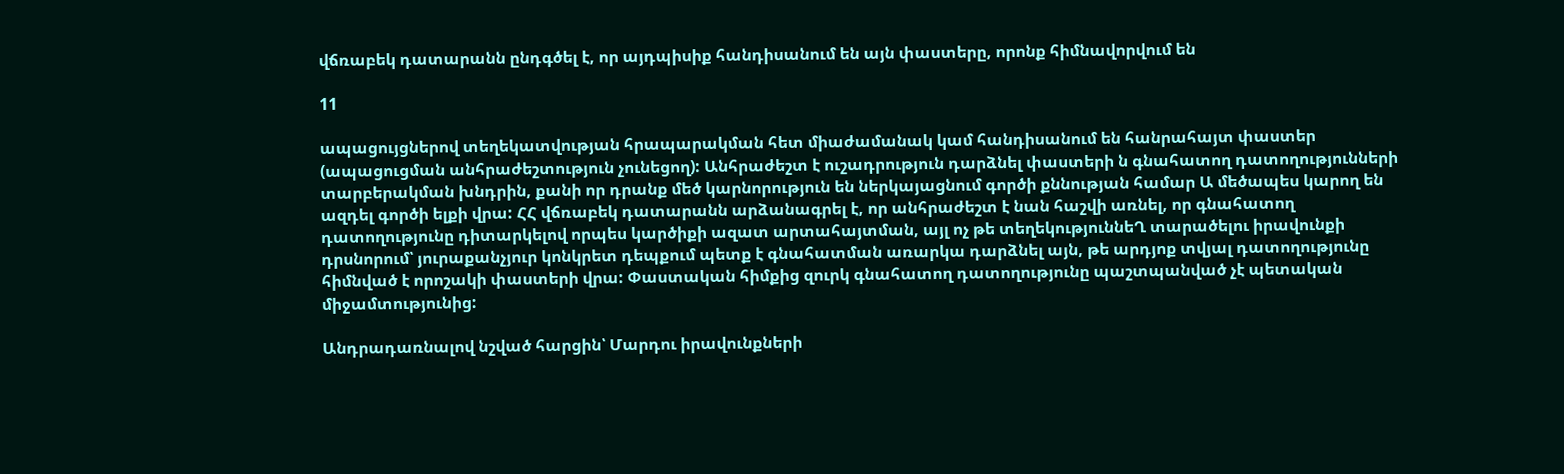վճռաբեկ դատարանն ընդգծել է, որ այդպիսիք հանդիսանում են այն փաստերը, որոնք հիմնավորվում են

11

ապացույցներով տեղեկատվության հրապարակման հետ միաժամանակ կամ հանդիսանում են հանրահայտ փաստեր (ապացուցման անհրաժեշտություն չունեցող): Անհրաժեշտ է ուշադրություն դարձնել փաստերի ն գնահատող դատողությունների տարբերակման խնդրին, քանի որ դրանք մեծ կարնորություն են ներկայացնում գործի քննության համար Ա մեծապես կարող են ազդել գործի ելքի վրա: ՀՀ վճռաբեկ դատարանն արձանագրել է, որ անհրաժեշտ է նան հաշվի առնել, որ գնահատող դատողությունը դիտարկելով որպես կարծիքի ազատ արտահայտման, այլ ոչ թե տեղեկություննեՂ տարածելու իրավունքի դրսնորում՝ յուրաքանչյուր կոնկրետ դեպքում պետք է գնահատման առարկա դարձնել այն, թե արդյոք տվյալ դատողությունը հիմնված է որոշակի փաստերի վրա: Փաստական հիմքից զուրկ գնահատող դատողությունը պաշտպանված չէ պետական միջամտությունից:

Անդրադառնալով նշված հարցին՝ Մարդու իրավունքների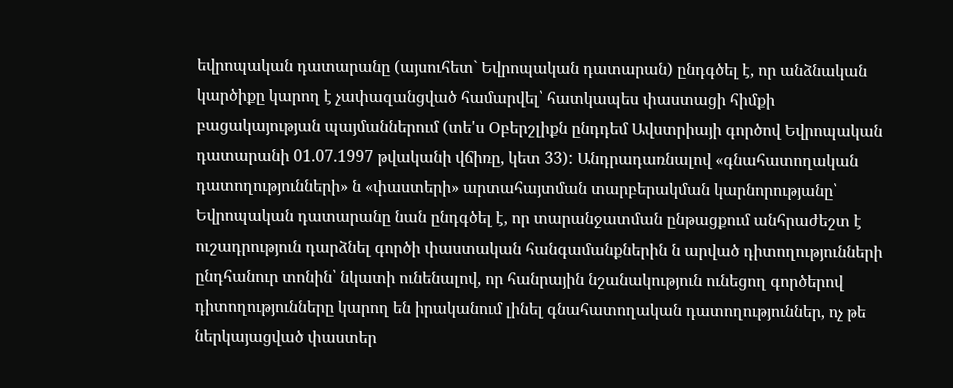եվրոպական դատարանը (այսուհետ` Եվրոպական դատարան) ընդգծել է, որ անձնական կարծիքը կարող է չափազանցված համարվել՝ հատկապես փաստացի հիմքի բացակայության պայմաններում (տե'ս Օբերշլիքն ընդդեմ Ավստրիայի գործով Եվրոպական դատարանի 01.07.1997 թվականի վճիռը, կետ 33): Անդրադառնալով «գնահատողական դատողությունների» ն «փաստերի» արտահայտման տարբերակման կարնորությանը՝ Եվրոպական դատարանը նան ընդգծել է, որ տարանջատման ընթացքում անհրաժեշտ է ուշադրություն դարձնել գործի փաստական հանգամանքներին ն արված դիտողությունների ընդհանուր տոնին՝ նկատի ունենալով, որ հանրային նշանակություն ունեցող գործերով դիտողությունները կարող են իրականում լինել գնահատողական դատողություններ, ոչ թե ներկայացված փաստեր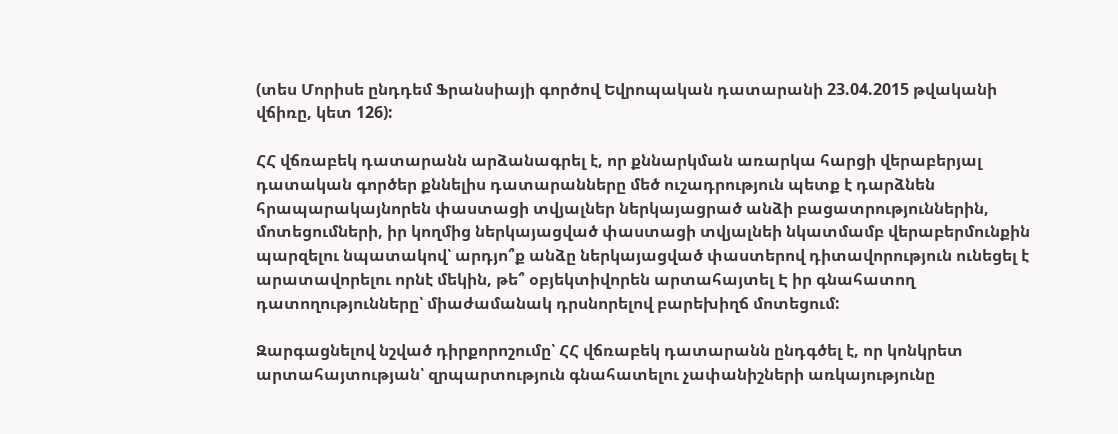(տես Մորիսե ընդդեմ Ֆրանսիայի գործով Եվրոպական դատարանի 23.04.2015 թվականի վճիռը, կետ 126):

ՀՀ վճռաբեկ դատարանն արձանագրել է, որ քննարկման առարկա հարցի վերաբերյալ դատական գործեր քննելիս դատարանները մեծ ուշադրություն պետք է դարձնեն հրապարակայնորեն փաստացի տվյալներ ներկայացրած անձի բացատրություններին, մոտեցումների, իր կողմից ներկայացված փաստացի տվյալնեի նկատմամբ վերաբերմունքին պարզելու նպատակով՝ արդյո՞ք անձը ներկայացված փաստերով դիտավորություն ունեցել է արատավորելու որնէ մեկին, թե՞ օբյեկտիվորեն արտահայտել Է իր գնահատող դատողությունները՝ միաժամանակ դրսնորելով բարեխիղճ մոտեցում:

Զարգացնելով նշված դիրքորոշումը՝ ՀՀ վճռաբեկ դատարանն ընդգծել է, որ կոնկրետ արտահայտության՝ զրպարտություն գնահատելու չափանիշների առկայությունը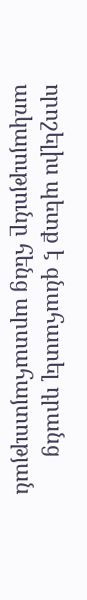որոշելիս պետք է գնահատել դրանց առկայությունը հենց արտահայտության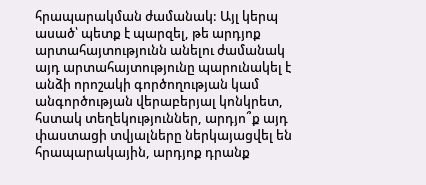հրապարակման ժամանակ: Այլ կերպ ասած՝ պետք է պարզել, թե արդյոք արտահայտությունն անելու ժամանակ այդ արտահայտությունը պարունակել է անձի որոշակի գործողության կամ անգործության վերաբերյալ կոնկրետ, հստակ տեղեկություններ, արդյո՞ք այդ փաստացի տվյալները ներկայացվել են հրապարակային, արդյոք դրանք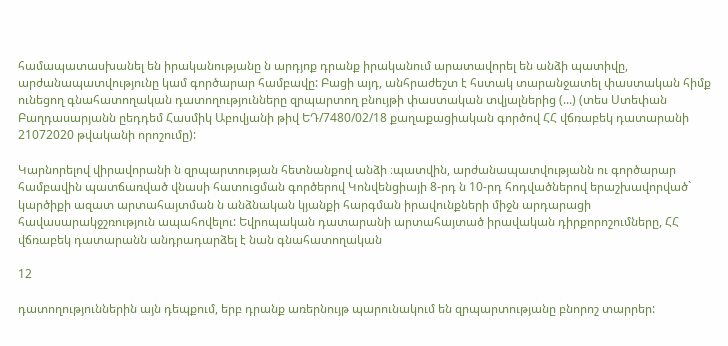համապատասխանել են իրականությանը ն արդյոք դրանք իրականում արատավորել են անձի պատիվը, արժանապատվությունը կամ գործարար համբավը: Բացի այդ, անհրաժեշտ է հստակ տարանջատել փաստական հիմք ունեցող գնահատողական դատողությունները զրպարտող բնույթի փաստական տվյալներից (...) (տես Ստեփան Բաղդասարյանն ըեդդեմ Հասմիկ Աբովյանի թիվ ԵԴ/7480/02/18 քաղաքացիական գործով ՀՀ վճռաբեկ դատարանի 21072020 թվականի որոշումը):

Կարնորելով վիրավորանի ն զրպարտության հետնանքով անձի ։պատվին, արժանապատվությանն ու գործարար համբավին պատճառված վնասի հատուցման գործերով Կոնվենցիայի 8-րդ ն 10-րդ հոդվածներով երաշխավորված` կարծիքի ազատ արտահայտման ն անձնական կյանքի հարգման իրավունքների միջն արդարացի հավասարակջշռություն ապահովելու: Եվրոպական դատարանի արտահայտած իրավական դիրքորոշումները, ՀՀ վճռաբեկ դատարանն անդրադարձել է նան գնահատողական

12

դատողություններին այն դեպքում, երբ դրանք առերնույթ պարունակում են զրպարտությանը բնորոշ տարրեր: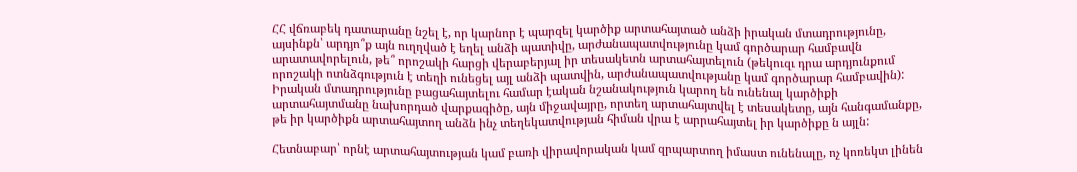ՀՀ վճռաբեկ դատարանը նշել է, որ կարնոր է պարզել կարծիք արտահայտած անձի իրական մտադրությունը, այսինքն՝ արդյո՞ք այն ուղղված է եղել անձի պատիվը, արժանապատվությունը կամ գործարար համբավն արատավորելուն, թե՞ որոշակի հարցի վերաբերյալ իր տեսակետն արտահայտելուն (թեկուզւ դրա արդյունքում որոշակի ոտնձգություն է տեղի ունեցել այլ անձի պատվին, արժանապատվությանը կամ գործարար համբավին): Իրական մտադրությունը բացահայտելու համար էական նշանակություն կարող են ունենալ կարծիքի արտահայտմանը նախորդած վարքագիծը, այն միջավայրը, որտեղ արտահայտվել է տեսակետը, այն հանգամանքը, թե իր կարծիքն արտահայտող անձն ինչ տեղեկատվության հիման վրա է արրահայտել իր կարծիքը ն այլն:

Հետնաբար՝ որնէ արտահայտության կամ բառի վիրավորական կամ զրպարտող իմաստ ունենալը, ոչ կոռեկտ լինեն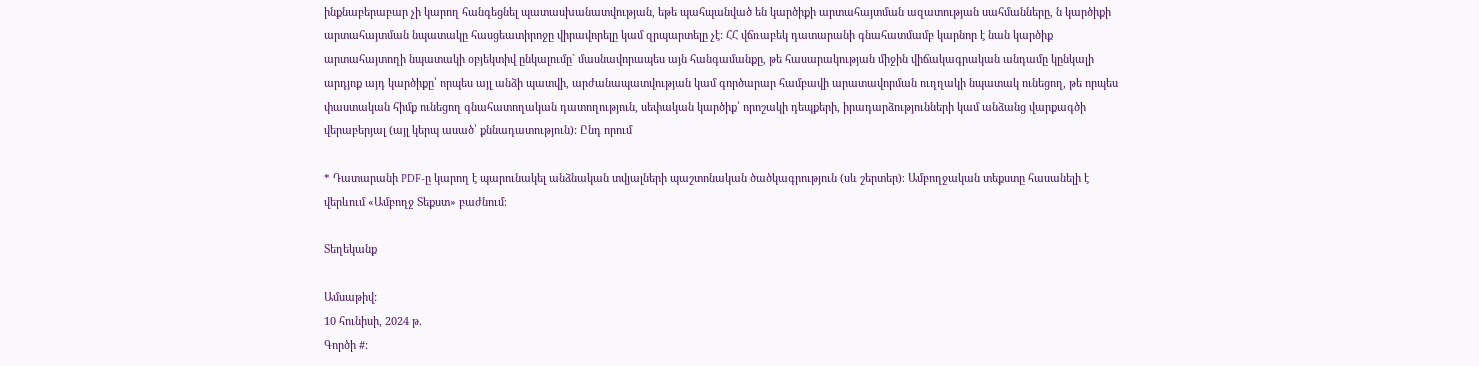ինքնաբերաբար չի կարող հանգեցնել պատասխանատվության, եթե պահպանված են կարծիքի արտահայտման ազատության սահմանները, ն կարծիքի արտահայտման նպատակը հասցեատիրոջը վիրավորելը կամ զրպարտելը չէ: ՀՀ վճռաբեկ դատարանի գնահատմամբ կարնոր է նան կարծիք արտահայտողի նպատակի օբյեկտիվ ընկալումը` մասնավորապես այն հանգամանքը, թե հասարակության միջին վիճակագրական անդամը կընկալի արդյոք այդ կարծիքը՝ որպես այլ անձի պատվի, արժանապատվության կամ գործարար համբավի արատավորման ուղղակի նպատակ ունեցող, թե որպես փաստական հիմք ունեցող գնահատողական դատողություն, սեփական կարծիք՝ որոշակի դեպքերի, իրադարձությունների կամ անձանց վարքագծի վերաբերյալ (այլ կերպ ասած՝ քննադատություն): Ընդ որում

* Դատարանի PDF-ը կարող է պարունակել անձնական տվյալների պաշտոնական ծածկագրություն (սև շերտեր)։ Ամբողջական տեքստը հասանելի է վերևում «Ամբողջ Տեքստ» բաժնում։

Տեղեկանք

Ամսաթիվ:
10 հունիսի, 2024 թ.
Գործի #: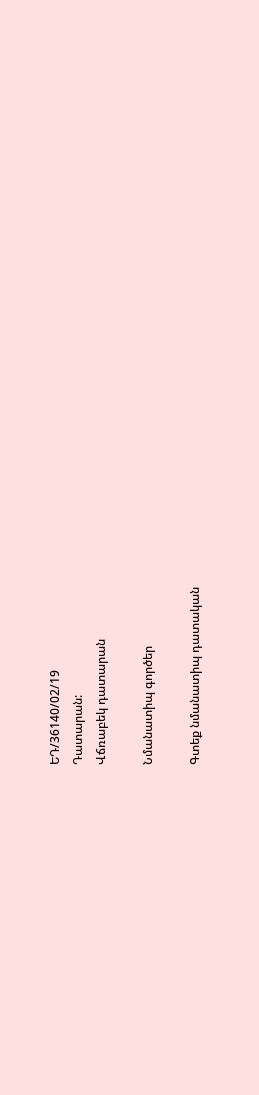ԵԴ/36140/02/19
Դատարան:
Վճռաբեկ դատարան

Նմանատիպ գործեր

Գտեք նմանատիպ դատական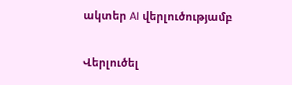ակտեր AI վերլուծությամբ

Վերլուծել